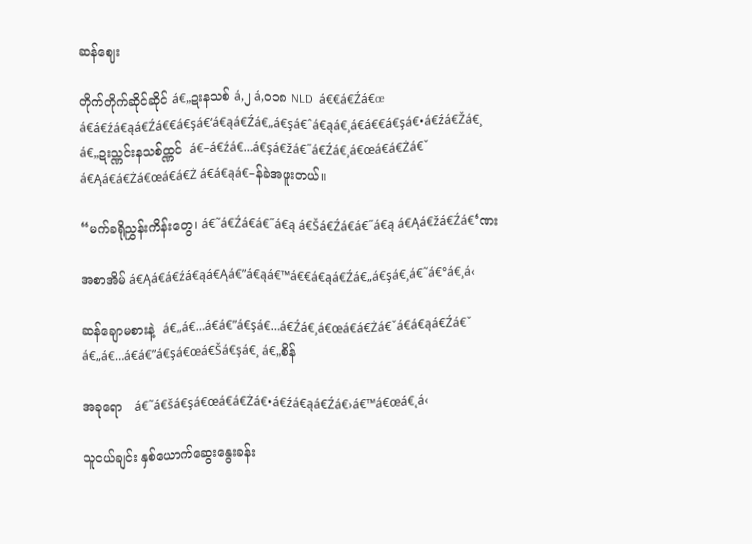ဆန်ဈေး

တိုက်တိုက်ဆိုင်ဆိုင် á€„ဍးနသစ် á‚၂ á‚၀၁၈ NLD  á€€á€Źá€œ á€á€źá€ąá€Źá€€á€şá€‘á€ąá€Źá€„á€şá€ˆá€ąá€¸á€á€€á€şá€•á€źá€Žá€¸  á€„ဍးသ္ဏင်းနသစ်ထ္ဏင်  á€–á€źá€…á€şá€žá€˝á€Źá€¸á€œá€á€Żá€ˇ á€Ąá€á€Żá€œá€á€Ż á€á€ąá€–န်ခဲအဖူးတယ်။

“မက်ခရိုညွှန်းကိန်းတွေ၊ á€˜á€Źá€á€˝á€ą á€Šá€Źá€á€˝á€ą á€Ąá€žá€Źá€‘ဏး

အစာအိမ် á€Ąá€á€źá€ąá€Ąá€”á€ąá€™á€€á€ąá€Źá€„á€şá€¸á€˜á€°á€¸á‹

ဆန်ချောမစားနဲ့  á€„á€…á€á€”á€şá€…á€Źá€¸á€œá€á€Żá€ˇá€á€ąá€Źá€ˇ á€„á€…á€á€”á€şá€œá€Šá€şá€¸ á€„စိန်

အခုရော   á€˜á€šá€şá€œá€á€Żá€•á€źá€ąá€Źá€›á€™á€œá€˛á‹

သူငယ်ချင်း နှစ်ယောက်ဆွေးနွေးခန်း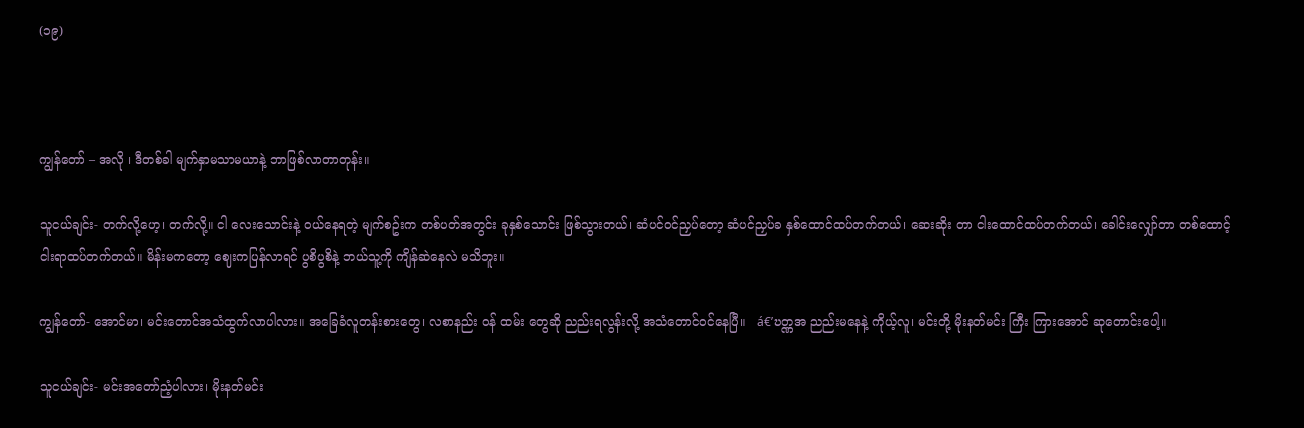(၁၉)



ကျွန်တော် – အလို ၊ ဒီတစ်ခါ မျက်နှာမသာမယာနဲ့ ဘာဖြစ်လာတာတုန်း။

သူငယ်ချင်း- တက်လို့ဟေ့၊ တက်လို့။ ငါ လေးသောင်းနဲ့ ဝယ်နေရတဲ့ မျက်စဥ်းက တစ်ပတ်အတွင်း ခုနှစ်သောင်း ဖြစ်သွားတယ်၊ ဆံပင်ဝင်ညှပ်တော့ ဆံပင်ညှပ်ခ နှစ်ထောင်ထပ်တက်တယ်၊ ဆေးဆိုး တာ ငါးထောင်ထပ်တက်တယ်၊ ခေါင်းလျှော်တာ တစ်ထောင့်ငါးရာထပ်တက်တယ်။ မိန်းမကတော့ ဈေးကပြန်လာရင် ပွစိပွစိနဲ့ ဘယ်သူ့ကို ကျိန်ဆဲနေလဲ မသိဘူး။

ကျွန်တော်- အောင်မာ၊ မင်းတောင်အသံထွက်လာပါလား။ အခြေခံလူတန်းစားတွေ၊ လစာနည်း ဝန် ထမ်း တွေဆို ညည်းရလွန်းလို့ အသံတောင်ဝင်နေပြီ။   á€’ဎတ္ဏအ ညည်းမနေနဲ့ ကိုယ့်လူ၊ မင်းတို့ မိုးနတ်မင်း ကြီး ကြားအောင် ဆုတောင်းပေါ့။

သူငယ်ချင်း- မင်းအတော်ညံ့ပါလား၊ မိုးနတ်မင်း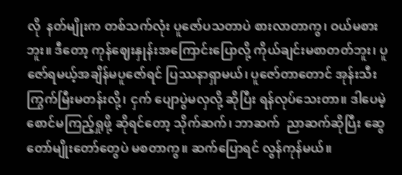လို  နတ်မျိုးက တစ်သက်လုံး ပူဇော်ပသတာပဲ စားလာတာကွ၊ ဝယ်မစားဘူး။ ဒီတော့ ကုန်ဈေးနှုန်းအကြောင်းပြောလို့ ကိုယ်ချင်းမစာတတ်ဘူး၊ ပူဇော်ရမယ့်အချိန်မပူဇော်ရင် ပြဿနာရှာမယ်၊ ပူဇော်တာတောင် အုန်းသီးကြွက်မြီးမတန်းလို့၊ ငှက် ပျောပွဲမလှလို့ ဆိုပြီး ရန်လုပ်သေးတာ။ ဒါပေမဲ့  စောင်မကြည့်ရှုဖို့ ဆိုရင်တော့ သိုက်ဆက်၊ ဘာဆက်  ညာဆက်ဆိုပြီး ဆွေတော်မျိုးတော်တွေပဲ မစတာကွ။ ဆက်ပြောရင် လွန်ကုန်မယ်။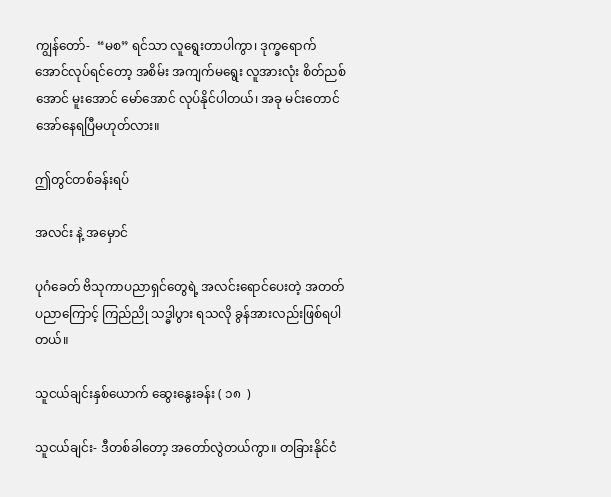ကျွန်တော်-  “မစ” ရင်သာ လူရွေးတာပါကွာ၊ ဒုက္ခရောက်အောင်လုပ်ရင်တော့ အစိမ်း အကျက်မရွေး လူအားလုံး စိတ်ညစ်အောင် မူးအောင် မော်အောင် လုပ်နိုင်ပါတယ်၊ အခု မင်းတောင် အော်နေရပြီမဟုတ်လား။

ဤတွင်တစ်ခန်းရပ်

အလင်း နဲ့ အမှောင်

ပုဂံခေတ် ဗိသုကာပညာရှင်တွေရဲ့ အလင်းရောင်ပေးတဲ့ အတတ်ပညာကြောင့် ကြည်ညို သဒ္ဓါပွား ရသလို ခွန်အားလည်းဖြစ်ရပါတယ်။

သူငယ်ချင်းနှစ်ယောက် ဆွေးနွေးခန်း ( ၁၈  )

သူငယ်ချင်း- ဒီတစ်ခါတော့ အတော်လွဲတယ်ကွာ။ တခြားနိုင်ငံ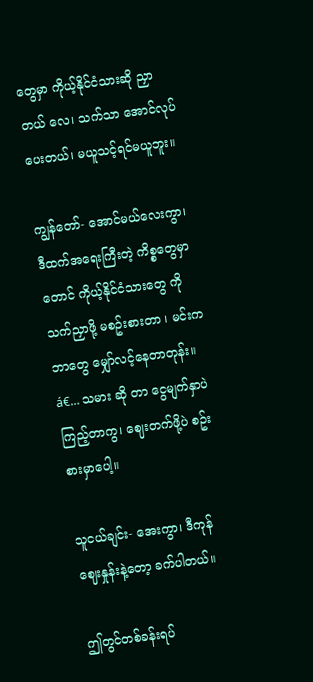တွေမှာ ကိုယ့်နိုင်ငံသားဆို ညှာတယ် လေ၊ သက်သာ အောင်လုပ်ပေးတယ်၊ မယူသင့်ရင်မယူဘူး။

ကျွန်တော်- အောင်မယ်လေးကွာ၊ ဒီထက်အရေးကြီးတဲ့ ကိစ္စတွေမှာတောင် ကိုယ့်နိုင်ငံသားတွေ ကို သက်ညှာဖို့ မစဥ်းစားတာ ၊ မင်းက ဘာတွေ မျှော်လင့်နေတာတုန်း။  á€… သမား ဆို တာ ငွေမျက်နှာပဲကြည့်တာကွ၊ ဈေးတက်ဖို့ပဲ စဥ်းစားမှာပေါ့။

သူငယ်ချင်း- အေးကွာ၊ ဒီကုန်ဈေးနှုန်းနဲ့တော့ ခက်ပါတယ်။

ဤတွင်တစ်ခန်းရပ်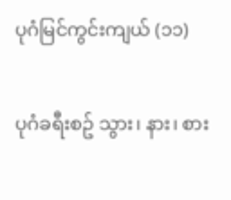ပုဂံမြင်ကွင်းကျယ် (၁၁)

ပုဂံခရီးစဥ် သွား၊ နား၊ စား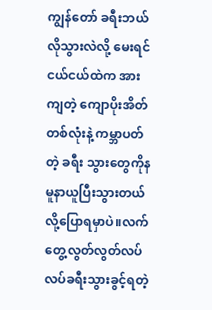ကျွန်တော် ခရီးဘယ်လိုသွားလဲလို့ မေးရင် ငယ်ငယ်ထဲက အားကျတဲ့ ကျောပိုးအိတ်တစ်လုံးနဲ့ ကမ္ဘာပတ်တဲ့ ခရီး သွားတွေကိုနမူနာယူပြီးသွားတယ်လို့ပြောရမှာပဲ။လက်တွေ့လွတ်လွတ်လပ်လပ်ခရီးသွားခွင့်ရတဲ့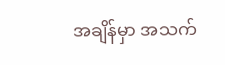အချိန်မှာ အသက်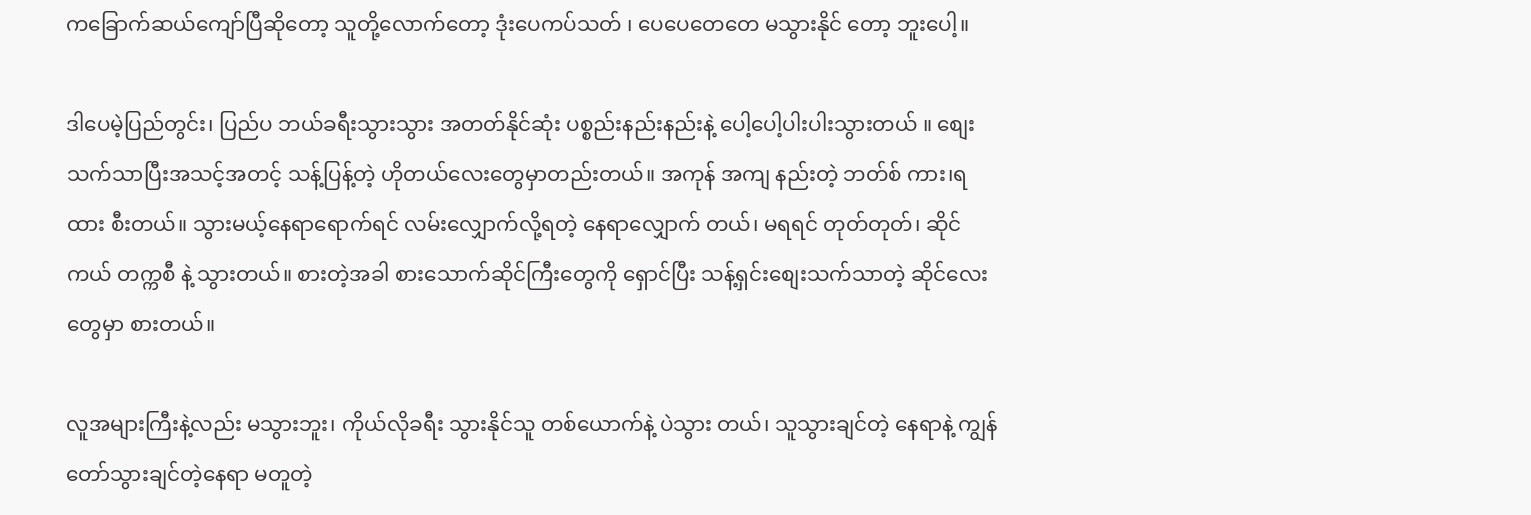က‌ခြောက်ဆယ်ကျော်ပြီဆိုတော့ သူတို့လောက်တော့ ဒုံးပေကပ်သတ် ၊ ပေပေတေတေ မသွားနိုင် တော့ ဘူးပေါ့။

ဒါပေမဲ့ပြည်တွင်း၊ ပြည်ပ ဘယ်ခရီးသွားသွား အတတ်နိုင်ဆုံး ပစ္စည်းနည်းနည်းနဲ့ ပေါ့ပေါ့ပါးပါးသွားတယ် ။ စျေးသက်သာပြီးအသင့်အတင့် သန့်ပြန့်တဲ့ ဟိုတယ်လေးတွေမှာတည်းတယ်။ အကုန် အကျ နည်းတဲ့ ဘတ်စ် ကား၊ရထား စီးတယ်။ သွားမယ့်နေရာရောက်ရင် လမ်းလျှောက်လို့ရတဲ့ နေရာလျှောက် တယ်၊ မရရင် တုတ်တုတ်၊ ဆိုင်ကယ် တက္ကစီ နဲ့ သွားတယ်။ စားတဲ့အခါ စားသောက်ဆိုင်ကြီးတွေကို ရှောင်ပြီး သန့်ရှင်းစျေးသက်သာတဲ့ ဆိုင်လေးတွေမှာ စားတယ်။

လူအများကြီးနဲ့လည်း မသွားဘူး၊ ကိုယ်လိုခရီး သွားနိုင်သူ တစ်ယောက်နဲ့ ပဲသွား တယ်၊ သူသွားချင်တဲ့ နေရာနဲ့ ကျွန်တော်သွားချင်တဲ့နေရာ မတူတဲ့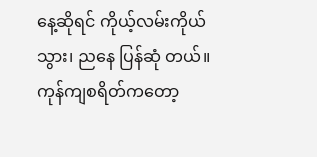နေ့ဆိုရင် ကိုယ့်လမ်းကိုယ်သွား၊ ညနေ ပြန်ဆုံ တယ်။ ကုန်ကျစရိတ်ကတော့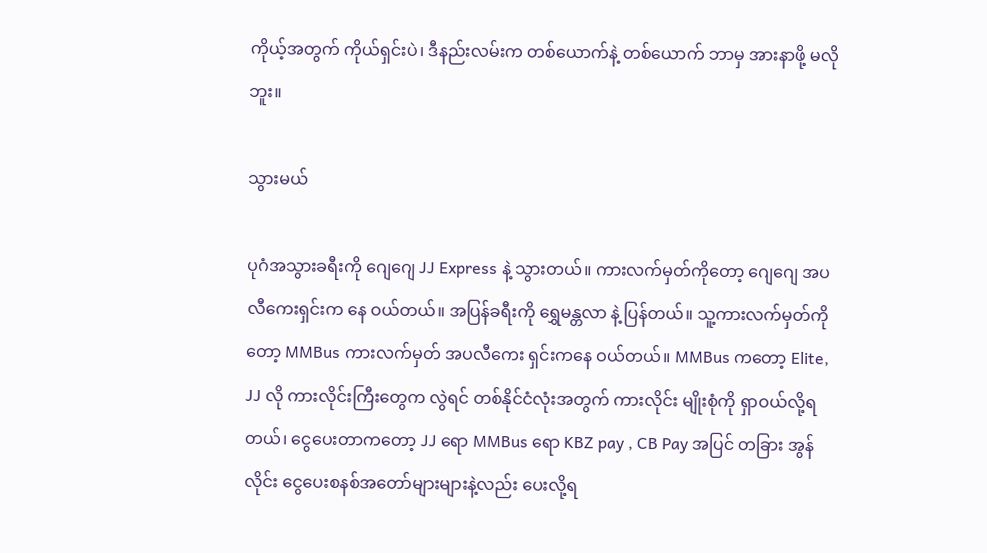ကိုယ့်အတွက် ကိုယ်ရှင်းပဲ၊ ဒီနည်းလမ်းက တစ်ယောက်နဲ့ တစ်ယောက် ဘာမှ အားနာဖို့ မလိုဘူး။

သွားမယ်

ပုဂံအသွားခရီးကို ‌ဂျေဂျေ JJ Express နဲ့ သွားတယ်။ ကားလက်မှတ်ကိုတော့ ဂျေဂျေ အပလီကေးရှင်းက နေ ဝယ်တယ်။ အပြန်ခရီးကို ရွှေမန္တလာ နဲ့ ပြန်တယ်။ သူ့ကားလက်မှတ်ကိုတော့ MMBus ကားလက်မှတ် အပလီကေး ရှင်းကနေ ဝယ်တယ်။ MMBus ကတော့ Elite, JJ လို ကားလိုင်းကြီးတွေက လွဲရင် တစ်နိုင်ငံလုံးအတွက် ကားလိုင်း မျိုးစုံကို ရှာဝယ်လို့ရတယ်၊ ငွေပေးတာကတော့ JJ ရော MMBus ရော KBZ pay , CB Pay အပြင် တခြား အွန် လိုင်း ငွေပေးစနစ်အတော်များများနဲ့လည်း ပေးလို့ရ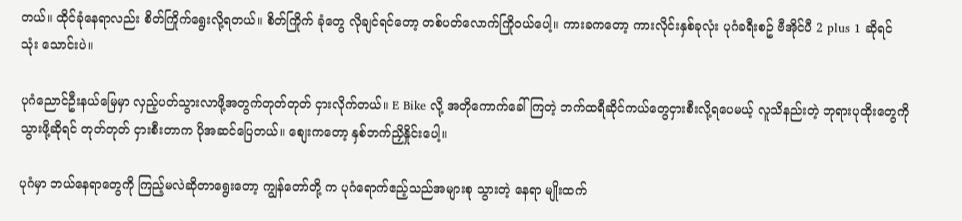တယ်။ ထိုင်ခုံနေရာလည်း စိတ်ကြိုက်ရွေးလို့ရတယ်။ စိတ်ကြိုက် ခုံတွေ လိုချင်ရင်တော့ တစ်ပတ်လောက်ကြိုဝယ်ပေါ့။ ကားခကတော့ ကားလိုင်းနှစ်ခုလုံး ပုဂံခရီးစဥ် ဗီအိုင်ပီ 2 plus 1 ဆိုရင် သုံး သောင်းပဲ။

ပုဂံညောင်ဦးနယ်မြေမှာ လှည့်ပတ်သွားလာဖို့အတွက်တုတ်တုတ် ငှားလိုက်တယ်။ E Bike လို့ အတိုကောက်ခေါ် ကြတဲ့ ဘက်ထရီဆိုင်ကယ်တွေငှားစီးလို့ရပေမယ့် လူသိနည်းတဲ့ ဘုရားပုထိုးတွေကို သွားဖို့ဆိုရင် တုတ်တုတ် ငှားစီးတာက ပိုအဆင်ပြေတယ်။ စျေးကတော့ နှစ်ဘက်ညှိနှိုင်းပေါ့။

ပုဂံမှာ ဘယ်နေရာတွေကို ကြည့်မလဲဆိုတာရွေးတော့ ကျွန်တော်တို့ က ပုဂံရောက်ဧည့်သည်အများစု သွားတဲ့ နေရာ မျိုးထက်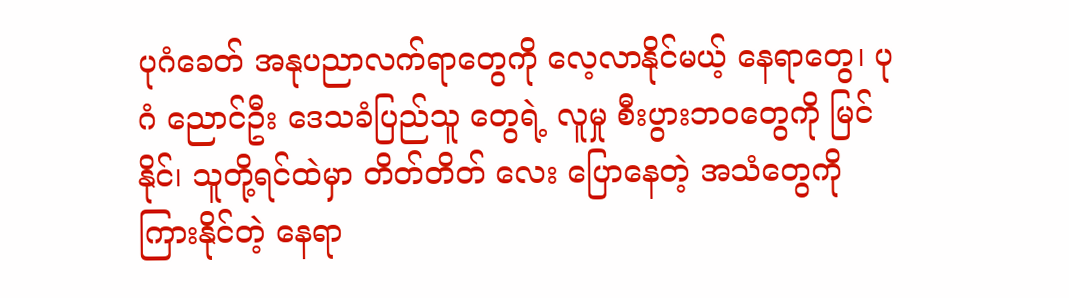ပုဂံခေတ် အနုပညာလက်ရာတွေကို လေ့လာနိုင်မယ့် နေရာတွေ၊ ပုဂံ ညောင်ဦး ဒေသခံပြည်သူ တွေရဲ့ လူမှု စီးပွားဘဝတွေကို မြင်နိုင်၊ သူတို့ရင်ထဲမှာ တိတ်တိတ် လေး ပြောနေတဲ့ အသံတွေကို ကြားနိုင်တဲ့ နေရာ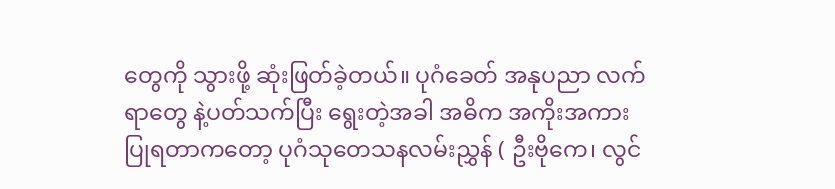တွေကို သွားဖို့ ဆုံးဖြတ်ခဲ့တယ်။ ပုဂံခေတ် အနုပညာ လက်ရာတွေ နဲ့ပတ်သက်ပြီး ရွေးတဲ့အခါ အဓိက အကိုးအကားပြုရတာကတော့ ပုဂံသုတေသနလမ်းညွှန် ( ဦးဗိုကေ၊ လွင်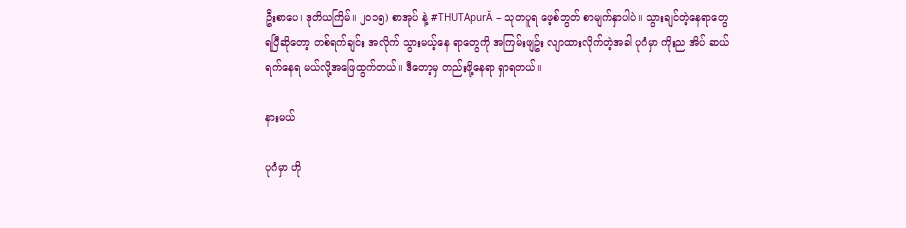ဦးစာပေ၊ ဒုတိယကြိမ်။ ၂၀၁၅) စာအုပ် နဲ့ #THUTApurĂ  – သုတပူရ ဖေ့စ်ဘွတ် စာမျက်နှာပါပဲ။ သွားချင်တဲ့နေရာတွေ ရပြီဆိုတော့ တစ်ရက်ချင်း အလိုက် သွားမယ့်နေ ရာတွေကို အကြမ်းဖျဥ်း လျာထားလိုက်တဲ့အခါ ပုဂံမှာ ကိုးည အိပ် ဆယ်ရက်နေရ မယ်လို့အဖြေထွက်တယ်။ ဒီတော့မှ တည်းဖို့နေရာ ရှာရတယ်။

နားမယ်

ပုဂံမှာ ဟို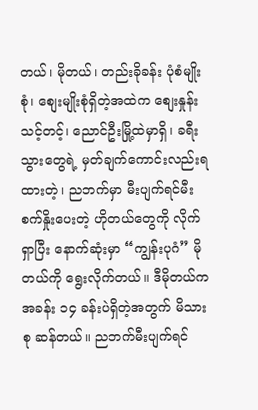တယ်၊ မိုတယ်၊ တည်းခိုခန်း ပုံစံမျိုးစုံ၊ စျေးမျိုးစုံရှိတဲ့အထဲက စျေးနှုန်းသင့်တင့်၊ ညောင်ဦးမြို့ထဲမှာရှိ၊ ခရီးသွားတွေရဲ့ မှတ်ချက်ကောင်းလည်းရထားတဲ့၊ ညဘက်မှာ မီးပျက်ရင်မီးစက်နှိုးပေးတဲ့ ဟိုတယ်တွေကို လိုက် ရှာပြီး နောက်ဆုံးမှာ “ကျွန်းပုဂံ” မိုတယ်ကို ရွေးလိုက်တယ်။ ဒီမိုတယ်က အခန်း ၁၄ ခန်းပဲရှိတဲ့အတွက် မိသား စု ဆန်တယ်။ ညဘက်မီးပျက်ရင်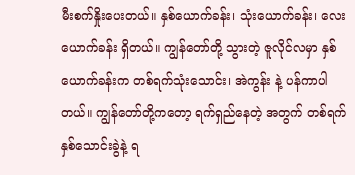မီးစက်နှိုးပေးတယ်။ နှစ်ယောက်ခန်း၊ သုံးယောက်ခန်း၊ လေးယောက်ခန်း ရှိတယ်။ ကျွန်တော်တို့ သွားတဲ့ ဇူလိုင်လမှာ နှစ်ယောက်ခန်းက တစ်ရက်သုံးသောင်း၊ အဲကွန်း နဲ့ ပန်ကာပါတယ်။ ကျွန်တော်တို့ကတော့ ရက်ရှည်နေတဲ့ အတွက် တစ်ရက် နှစ်သောင်းခွဲနဲ့ ရ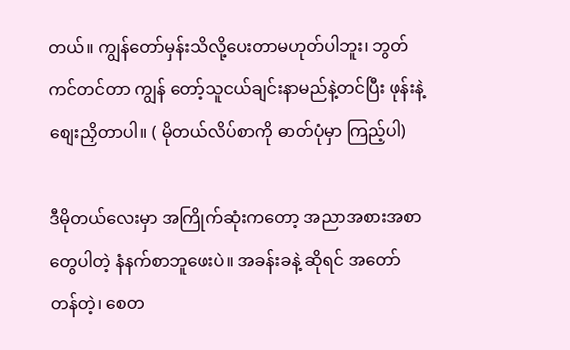တယ်။ ကျွန်တော်မှန်းသိလို့ပေးတာမဟုတ်ပါဘူး၊ ဘွတ်ကင်တင်တာ ကျွန် တော့်သူငယ်ချင်းနာမည်နဲ့တင်ပြီး ဖုန်းနဲ့ စျေးညှိတာပါ။ ( မိုတယ်လိပ်စာကို ဓာတ်ပုံမှာ ကြည့်ပါ)

ဒီမိုတယ်လေးမှာ အကြိုက်ဆုံးကတော့ အညာအစားအစာတွေပါတဲ့ နံနက်စာဘူဖေးပဲ။ အခန်းခနဲ့ ဆိုရင် အတော် တန်တဲ့၊ စေတ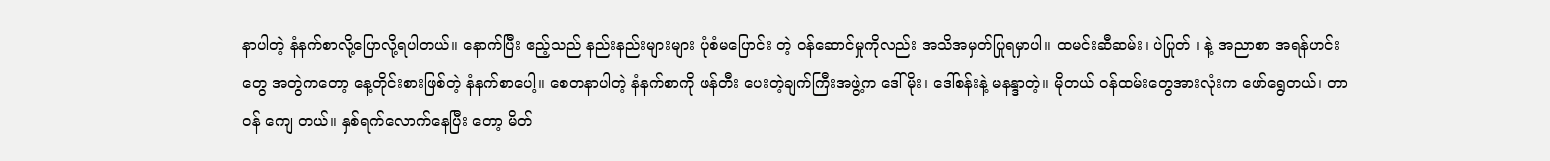နာပါတဲ့ နံနက်စာလို့ပြောလို့ရပါတယ်။ နောက်ပြီး ဧည့်သည် နည်းနည်းများများ ပုံစံမပြောင်း တဲ့ ဝန်ဆောင်မှုကိုလည်း အသိအမှတ်ပြုရမှာပါ။ ထမင်းဆီဆမ်း၊ ပဲပြုတ် ၊ နဲ့ အညာစာ အရန်ဟင်းတွေ အတွဲကတော့ နေ့တိုင်းစားဖြစ်တဲ့ နံနက်စာပေါ့။ စေတနာပါတဲ့ နံနက်စာကို ဖန်တီး ပေးတဲ့ချက်ကြီးအဖွဲ့က ဒေါ်မိုး၊ ဒေါ်စန်းနဲ့ မနန္ဒာတဲ့။ မိုတယ် ဝန်ထမ်းတွေအားလုံးက ဖော်ရွေတယ်၊ တာဝန် ကျေ တယ်။ နှစ်ရက်လောက်နေပြီး တော့ မိတ်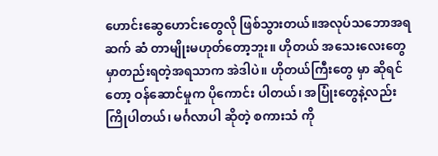ဟောင်းဆွေဟောင်းတွေလို ဖြစ်သွားတယ်။အလုပ်သ‌ဘောအရ ဆက် ဆံ တာမျိုးမဟုတ်တော့ဘူး။ ဟိုတယ် အသေးလေးတွေမှာတည်းရတဲ့အရသာက အဲဒါပဲ။ ဟိုတယ်ကြီးတွေ မှာ ဆိုရင် တော့ ဝန်ဆောင်မှုက ပိုကောင်း ပါတယ်၊ အပြုံးတွေနဲ့လည်း ကြိုပါတယ်၊ မင်္ဂလာပါ ဆိုတဲ့ စကားသံ ကို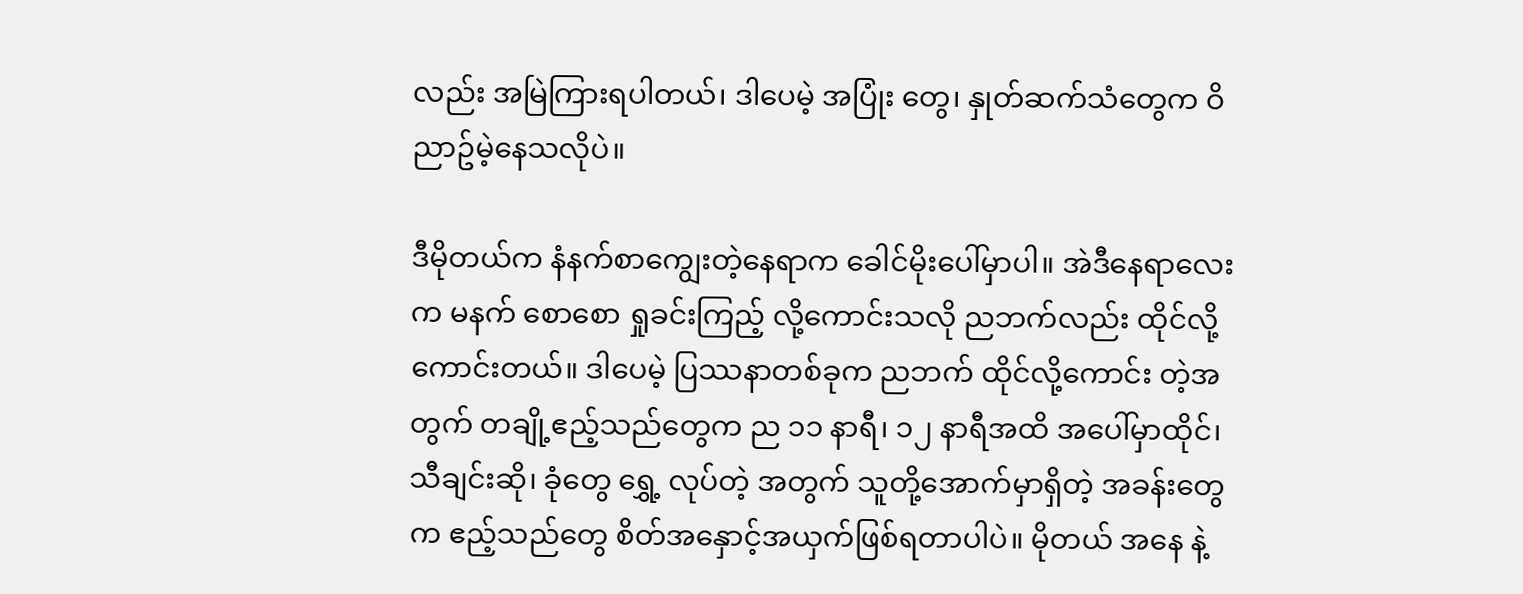လည်း အမြဲကြားရပါတယ်၊ ဒါပေမဲ့ အပြုံး တွေ၊ နှုတ်ဆက်သံတွေက ဝိညာဥ်မဲ့နေသလိုပဲ။

ဒီမိုတယ်က နံနက်စာကျွေးတဲ့နေရာက ခေါင်မိုးပေါ်မှာပါ။ အဲဒီနေရာလေးက မနက် စောစော ရှုခင်းကြည့် လို့ကောင်းသလို ညဘက်လည်း ထိုင်လို့ကောင်းတယ်။ ဒါပေမဲ့ ပြဿနာတစ်ခုက ညဘက် ထိုင်လို့ကောင်း တဲ့အတွက် တချို့ဧည့်သည်တွေက ည ၁၁ နာရီ၊ ၁၂ နာရီအထိ အပေါ်မှာထိုင်၊ သီချင်းဆို၊ ခုံတွေ ရွှေ့ လုပ်တဲ့ အတွက် သူတို့အောက်မှာရှိတဲ့ အခန်းတွေက ဧည့်သည်တွေ စိတ်အ‌နှောင့်အယှက်ဖြစ်ရတာပါပဲ။ မိုတယ် အနေ နဲ့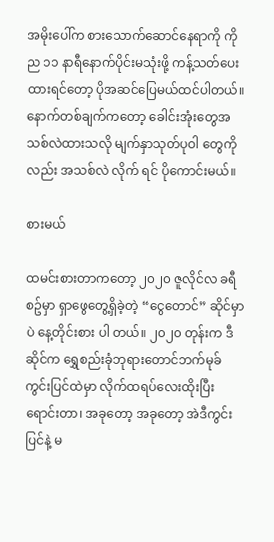အမိုးပေါ်က စားသောက်ဆောင်နေရာကို ကို ည ၁၁ နာရီနောက်ပိုင်းမသုံးဖို့ ကန့်သတ်ပေးထားရင်တော့ ပိုအဆင်ပြေမယ်ထင်ပါတယ်။ နောက်တစ်ချက်ကတော့ ခေါင်းအုံးတွေအသစ်လဲထားသလို မျက်နှာသုတ်ပုဝါ တွေကိုလည်း အသစ်လဲ လိုက် ရင် ပိုကောင်းမယ်။

စားမယ်

ထမင်းစားတာကတော့ ၂၀၂၀ ဇူလိုင်လ ခရီစဥ်မှာ ရှာဖွေတွေ့ရှိခဲ့တဲ့ “ငွေတောင်” ဆိုင်မှာပဲ နေ့တိုင်းစား ပါ တယ်။ ၂၀၂၀ တုန်းက ဒီဆိုင်က ရွှေစည်းခုံဘုရားတောင်ဘက်မုခ် ကွင်းပြင်ထဲမှာ လိုက်ထရပ်လေးထိုးပြီး ရောင်းတာ၊ အခုတော့ အခုတော့ အဲဒီကွင်းပြင်နဲ့ မ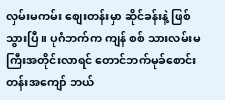လှမ်းမကမ်း စျေးတန်းမှာ ဆိုင်ခန်းနဲ့ ဖြစ်သွားပြီ။ ပုဂံဘက်က ကျန် စစ် သားလမ်းမကြီးအတိုင်းလာရင် တောင်ဘက်မုခ်စောင်းတန်းအကျော် ဘယ်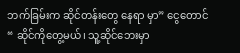ဘက်ခြမ်းက ဆိုင်တန်းတွေ နေရာ မှာ” ငွေတောင် “ ဆိုင်ကိုတွေ့မယ်၊ သူ့ဆိုင်ဘေးမှာ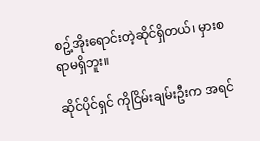စဥ့်အိုးရောင်းတဲ့ဆိုင်ရှိတယ်၊ မှားစရာမရှိဘူး။

ဆိုင်ပိုင်ရှင် ကိုငြိမ်းချမ်းဦးက အရင်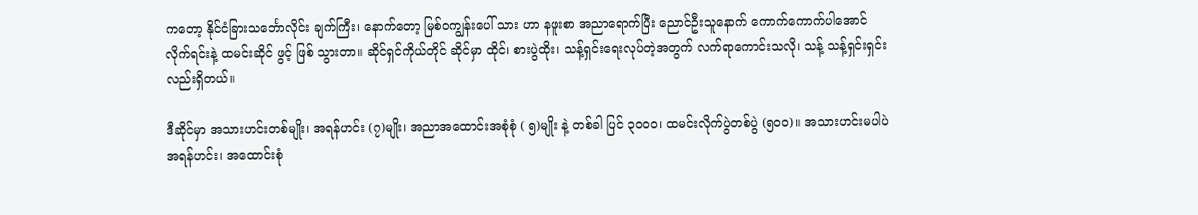ကတော့ နိုင်ငံခြားသင်္ဘောလိုင်း ချက်ကြီး၊ နောက်တော့ မြစ်ဝကျွန်းပေါ် သား ဟာ နဖူးစာ အညာရောက်ပြီး ညောင်ဦးသူနောက် ကောက်ကောက်ပါအောင် လိုက်ရင်းနဲ့ ထမင်းဆိုင် ဖွင့် ဖြစ် သွားတာ။ ဆိုင်ရှင်ကိုယ်တိုင် ဆိုင်မှာ ထိုင်၊ စားပွဲထိုး၊ သန့်ရှင်းရေးလုပ်တဲ့အတွက် လက်ရာကောင်းသလို၊ သန့် သန့်ရှင်းရှင်းလည်းရှိတယ်။

ဒီဆိုင်မှာ အသားဟင်းတစ်မျိုး၊ အရန်ဟင်း (၇)မျိုး၊ အညာအထောင်းအစုံစုံ ( ၅)မျိုး နဲ့ တစ်ခါ ပြင် ၃၀၀၀၊ ထမင်းလိုက်ပွဲတစ်ပွဲ (၅၀၀)။ အသားဟင်းမပါပဲ အရန်ဟင်း၊ အထောင်းစုံ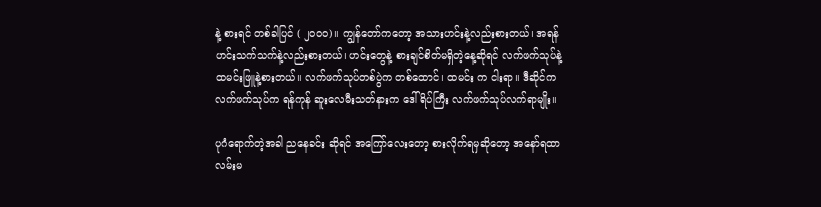နဲ့ စားရင် တစ်ခါပြင် ( ၂၀၀၀)။ ကျွန်တော်ကတော့ အသားဟင်းနဲ့လည်းစားတယ်၊ အရန်ဟင်းသက်သက်နဲ့လည်းစားတယ်၊ ဟင်းတွေနဲ့ စားချင်စိတ်မရှိတဲ့နေ့ဆိုရင် လက်ဖက်သုပ်နဲ့ ထမင်းဖြူနဲ့စားတယ်။ လက်ဖက်သုပ်တစ်ပွဲက တစ်ထောင်၊ ထမင်း က ငါးရာ။ ဒီဆိုင်က လက်ဖက်သုပ်က ရန်ကုန် ဆူးလေမီးသတ်နားက ဒေါ်ရိပ်ကြီး လက်ဖက်သုပ်လက်ရာမျိုး။

ပုဂံရောက်တဲ့အခါ ညနေခင်း ဆိုရင် အကြော်လေးတော့ စားလိုက်ရမှဆိုတော့ အနော်ရထာလမ်းမ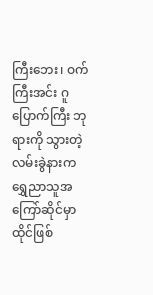ကြီးဘေး၊ ဝက် ကြီးအင်း ဂူပြောက်ကြီး ဘုရားကို သွားတဲ့လမ်းခွဲနားက ရွှေညာသူအကြော်ဆိုင်မှာ ထိုင်ဖြစ်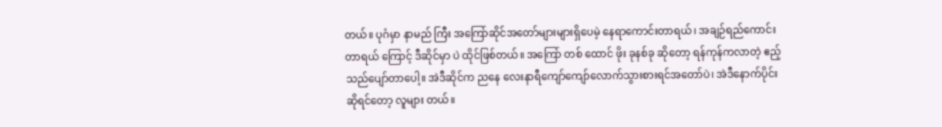တယ်။ ပုဂံမှာ နာမည် ကြီး အကြော်ဆိုင်အတော်များများရှိပေမဲ့ နေရာကောင်းတာရယ်၊ အချဉ်ရည်ကောင်းတာရယ် ကြောင့် ဒီဆိုင်မှာ ပဲ ထိုင်ဖြစ်တယ်။ အကြော် တစ် ထောင် ဖိုး ခုနစ်ခု ဆိုတော့ ရန်ကုန်ကလာတဲ့ ဧည့်သည်ပျော်တာပေါ့။ အဲဒီဆိုင်က ညနေ လေးနာရီကျော်ကျော်လောက်သွားစားရင်အတော်ပဲ၊ အဲဒီနောက်ပိုင်းဆိုရင်တော့ လူများ တယ်။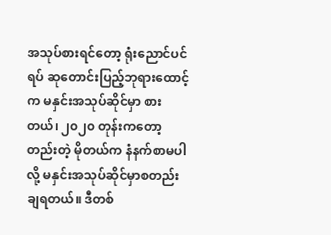အသုပ်စားရင်တော့ ရုံးညောင်ပင်ရပ် ဆုတောင်းပြည့်ဘုရားထောင့်က မနှင်းအသုပ်ဆိုင်မှာ စားတယ်၊ ၂၀၂၀ တုန်းကတော့ တည်းတဲ့ မိုတယ်က နံနက်စာမပါလို့ မနှင်းအသုပ်ဆိုင်မှာစတည်းချရတယ်။ ဒီတစ်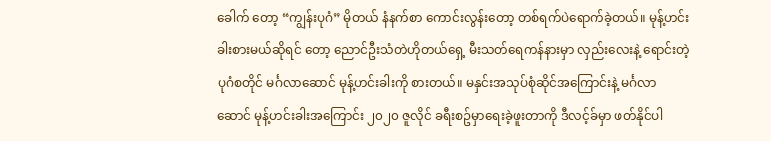ခေါက် တော့ “ကျွန်းပုဂံ” မိုတယ် နံနက်စာ ကောင်းလွန်းတော့ တစ်ရက်ပဲရောက်ခဲ့တယ်။ မုန့်ဟင်းခါးစားမယ်ဆိုရင် တော့ ညောင်ဦးသံတဲဟိုတယ်ရှေ့ မီးသတ်ရေကန်နားမှာ လှည်းလေးနဲ့ ရောင်းတဲ့ ပုဂံစတိုင် မင်္ဂလာဆောင် မုန့်ဟင်းခါးကို စားတယ်။ မနှင်းအသုပ်စုံဆိုင်အကြောင်းနဲ့ မင်္ဂလာဆောင် မုန့်ဟင်းခါးအကြောင်း ၂၀၂၀ ဇူလိုင် ခရီးစဥ်မှာရေးခဲ့ဖူးတာကို ဒီလင့်ခ်မှာ ဖတ်နိုင်ပါ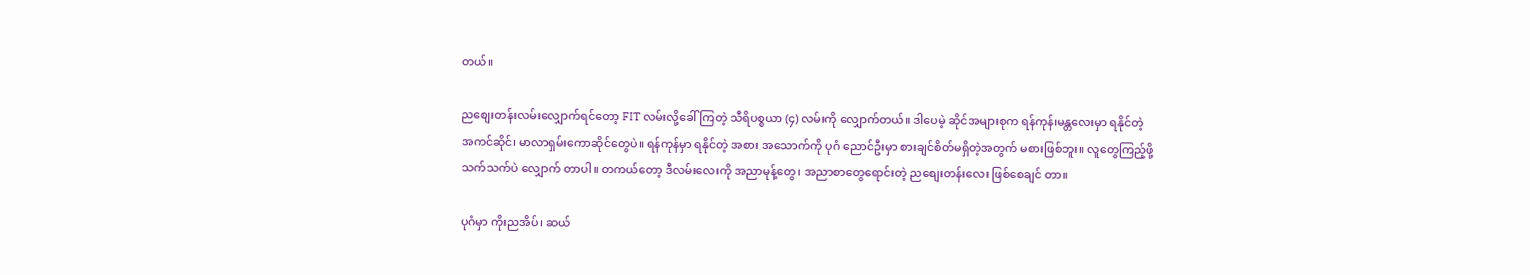တယ်။

ညစျေးတန်းလမ်းလျှောက်ရင်တော့ FIT လမ်းလို့ခေါ်ကြတဲ့ သီရိပစ္စယာ (၄) လမ်းကို လျှောက်တယ်။ ဒါပေမဲ့ ဆိုင်အများစုက ရန်ကုန်၊မန္တလေးမှာ ရနိုင်တဲ့ အကင်ဆိုင်၊ မာလာရှမ်းကောဆိုင်တွေပဲ။ ရန်ကုန်မှာ ရနိုင်တဲ့ အစား အသောက်ကို ပုဂံ ညောင်ဦးမှာ စားချင်စိတ်မရှိတဲ့အတွက် မစားဖြစ်ဘူး။ လူတွေကြည့်ဖို့ သက်သက်ပဲ လျှောက် တာပါ။ တကယ်တော့ ဒီလမ်းလေးကို အညာမုန့်တွေ၊ အညာစာတွေရောင်းတဲ့ ညစျေးတန်းလေး ဖြစ်စေချင် တာ။

ပုဂံမှာ ကိုးညအိပ်၊ ဆယ်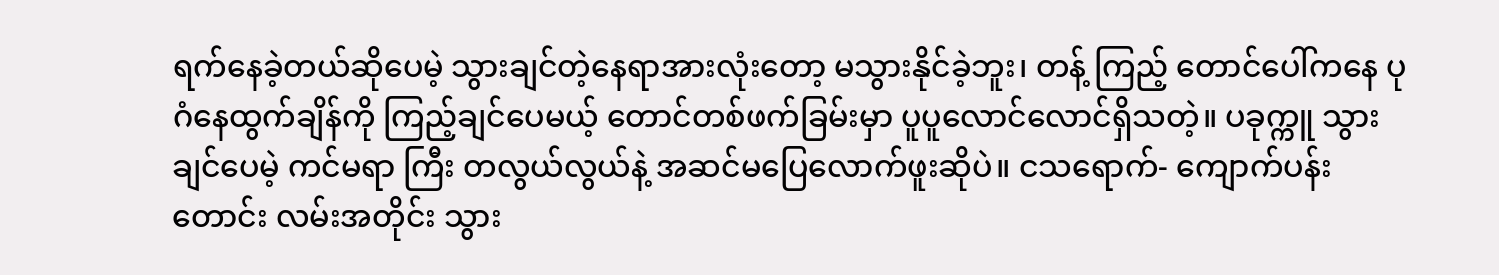ရက်နေခဲ့တယ်ဆိုပေမဲ့ သွားချင်တဲ့နေရာအားလုံးတော့ မသွားနိုင်ခဲ့ဘူး၊ တန့် ကြည့် တောင်ပေါ်ကနေ ပုဂံနေထွက်ချိန်ကို ကြည့်ချင်ပေမယ့် တောင်တစ်ဖက်ခြမ်းမှာ ပူပူလောင်လောင်ရှိသတဲ့။ ပခုက္ကူ သွားချင်ပေမဲ့ ကင်မရာ ကြီး တလွယ်လွယ်နဲ့ အဆင်မပြေလောက်ဖူးဆိုပဲ။ ငသရောက်- ကျောက်ပန်း တောင်း လမ်းအတိုင်း သွား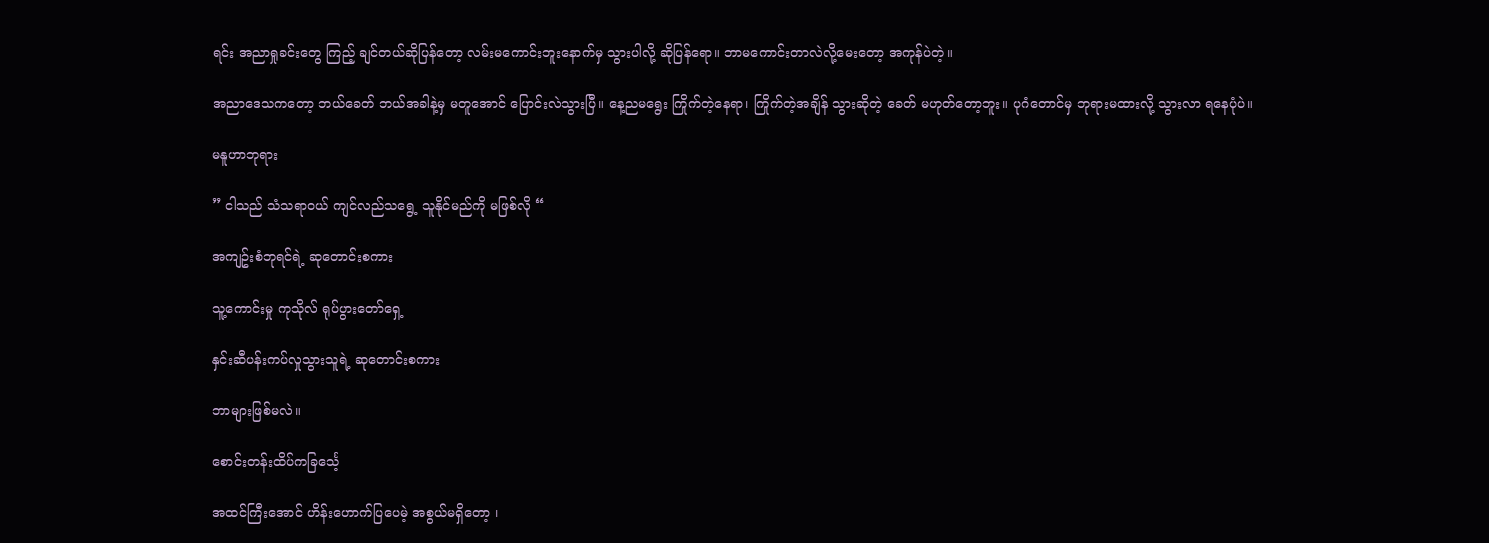ရင်း အညာရှုခင်းတွေ ကြည့် ချင်တယ်ဆိုပြန်တော့ လမ်းမကောင်းဘူးနောက်မှ သွားပါလို့ ဆိုပြန်ရော။ ဘာမကောင်းတာလဲလို့မေးတော့ အကုန်ပဲတဲ့။

အညာဒေသကတော့ ဘယ်ခေတ် ဘယ်အခါနဲ့မှ မတူအောင် ပြောင်းလဲသွားပြီ။ နေ့ညမရွေး ကြိုက်တဲ့နေရာ၊ ကြိုက်တဲ့အချိန် သွားဆိုတဲ့ ခေတ် မဟုတ်တော့ဘူး။ ပုဂံတောင်မှ ဘုရားမထားလို့ သွားလာ ရနေပုံပဲ။

မနူဟာဘုရား

” ငါသည် သံသရာဝယ် ကျင်လည်သရွေ့ သူနိုင်မည်ကို မဖြစ်လို “

အကျဥ်းစံဘုရင်ရဲ့ ဆုတောင်းစကား

သူ့ကောင်းမှု ကုသိုလ် ရုပ်ပွားတော်ရှေ့

နှင်းဆီပန်းကပ်လှုသွားသူရဲ့ ဆုတောင်းစကား

ဘာများဖြစ်မလဲ။

စောင်းတန်းထိပ်ကခြင်္သေ့

အထင်ကြီးအောင် ဟိန်းဟောက်ပြပေမဲ့ အစွယ်မရှိတော့ ၊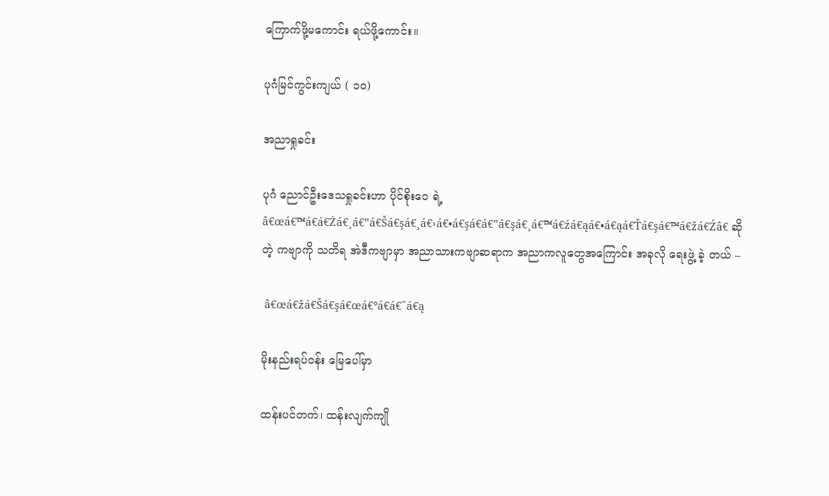ကြောက်ဖို့မကောင်း ရယ်ဖို့ကောင်း။

ပုဂံမြင်ကွင်းကျယ် ( ၁၀)

အညာရှုခင်း

ပုဂံ ညောင်ဦးဒေသရှုခင်းဟာ ပိုင်စိုးဝေ ရဲ့  â€œá€™á€á€Żá€¸á€”á€Šá€şá€¸á€›á€•á€şá€á€”á€şá€¸á€™á€źá€ąá€•á€ąá€Ťá€şá€™á€žá€Źâ€ ဆိုတဲ့ ကဗျာကို သတိရ အဲဒီကဗျာမှာ အညာသားကဗျာဆရာက အညာကလူတွေအကြောင်း အခုလို ရေးဖွဲ့ ခဲ့ တယ် –

 â€œá€žá€Šá€şá€œá€°á€á€˝á€ą

မိုးနည်းရပ်ဝန်း မြေပေါ်မှာ

ထန်းပင်တက်၊ ထန်းလျက်ကျို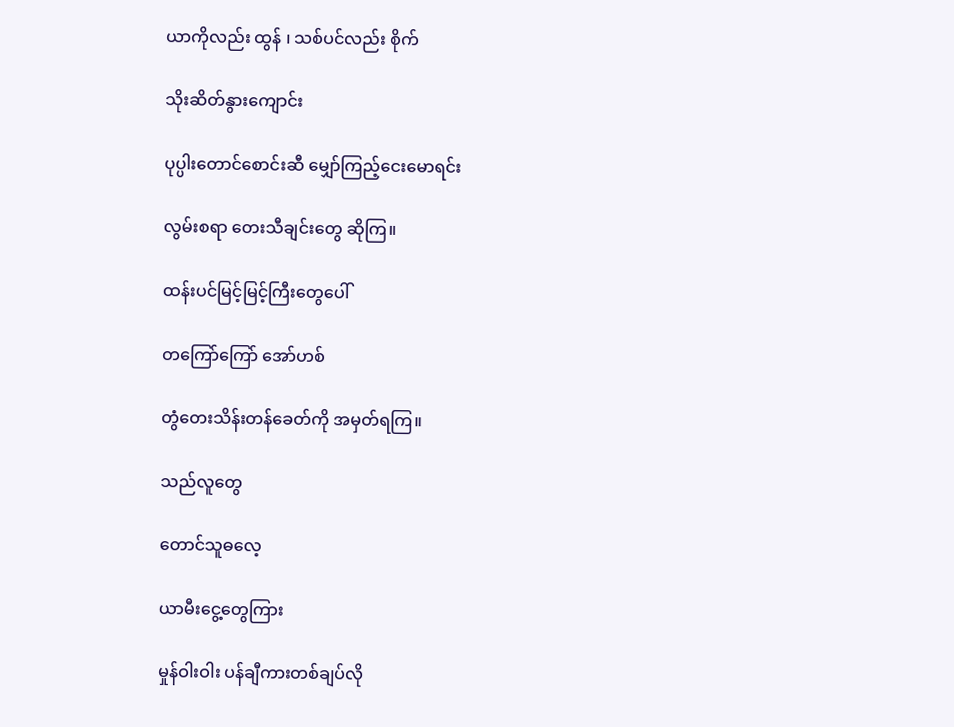ယာကိုလည်း ထွန် ၊ သစ်ပင်လည်း စိုက်

သိုးဆိတ်နွားကျောင်း

ပုပ္ပါးတောင်စောင်းဆီ မျှော်ကြည့်ငေးမောရင်း

လွမ်းစရာ တေးသီချင်းတွေ ဆိုကြ။

ထန်းပင်မြင့်မြင့်ကြီးတွေပေါ်

တကြော်ကြော် အော်ဟစ်

တွံတေးသိန်းတန်ခေတ်ကို အမှတ်ရကြ။

သည်လူတွေ

တောင်သူဓလေ့

ယာမီးငွေ့တွေကြား

မှုန်ဝါးဝါး ပန်ချီကားတစ်ချပ်လို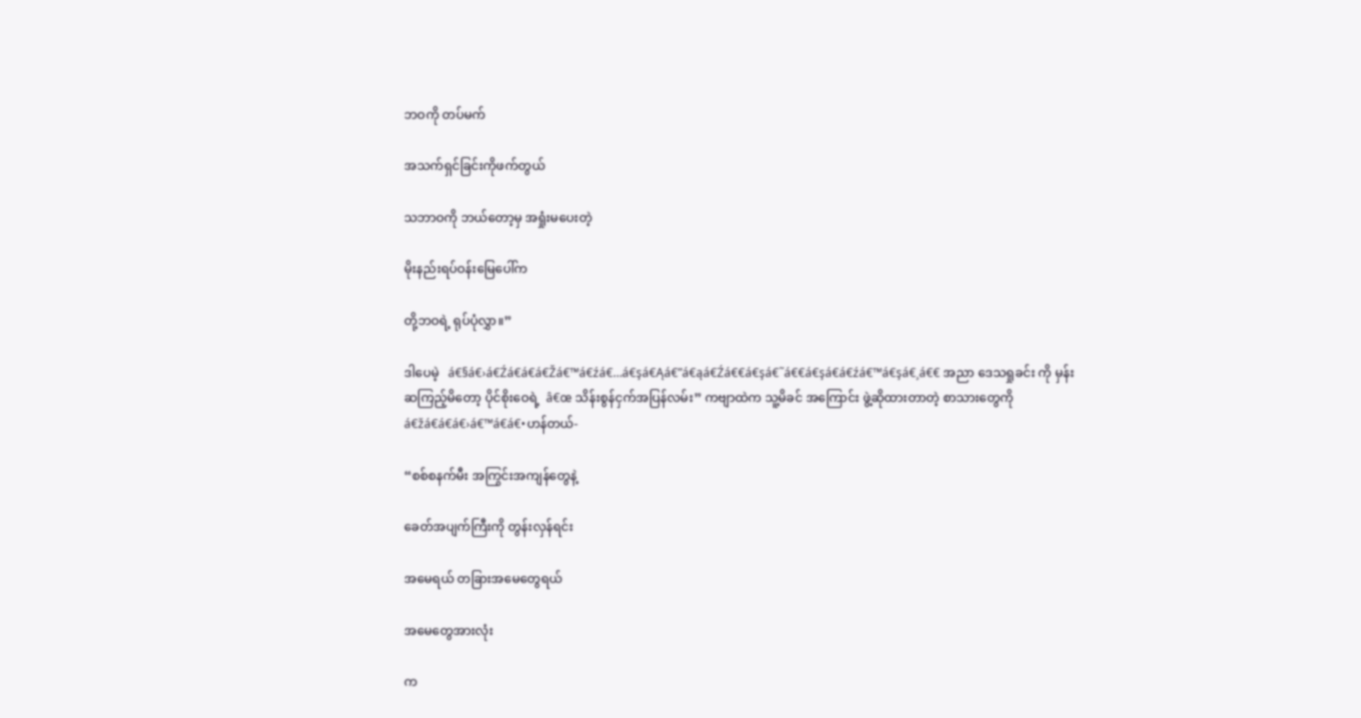ဘဝကို တပ်မက်

အသက်ရှင်ခြင်းကိုဖက်တွယ်

သဘာဝကို ဘယ်တော့မှ အရှုံးမပေးတဲ့

မိုးနည်းရပ်ဝန်းမြေပေါ်က

တို့ဘဝရဲ့ ရုပ်ပုံလွှာ။”

ဒါပေမဲ့   á€§á€›á€Źá€á€á€Žá€™á€źá€…á€şá€Ąá€”á€ąá€Źá€€á€şá€˜á€€á€şá€á€źá€™á€şá€¸á€€ အညာ ဒေသရှုခင်း ကို မှန်းဆကြည့်မိတော့ ပိုင်စိုးဝေရဲ့  â€œ သိန်းစွန်ငှက်အပြန်လမ်း” ကဗျာထဲက သူ့မိခင် အကြောင်း ဖွဲ့ဆိုထားတာတဲ့ စာသားတွေကို  á€žá€á€á€›á€™á€á€•ဟန်တယ်-

“စစ်စနက်မီး အကြွင်းအကျန်တွေနဲ့

ခေတ်အပျက်ကြီးကို တွန်းလှန်ရင်း

အမေရယ် တခြားအမေတွေရယ်

အမေတွေအားလုံး

က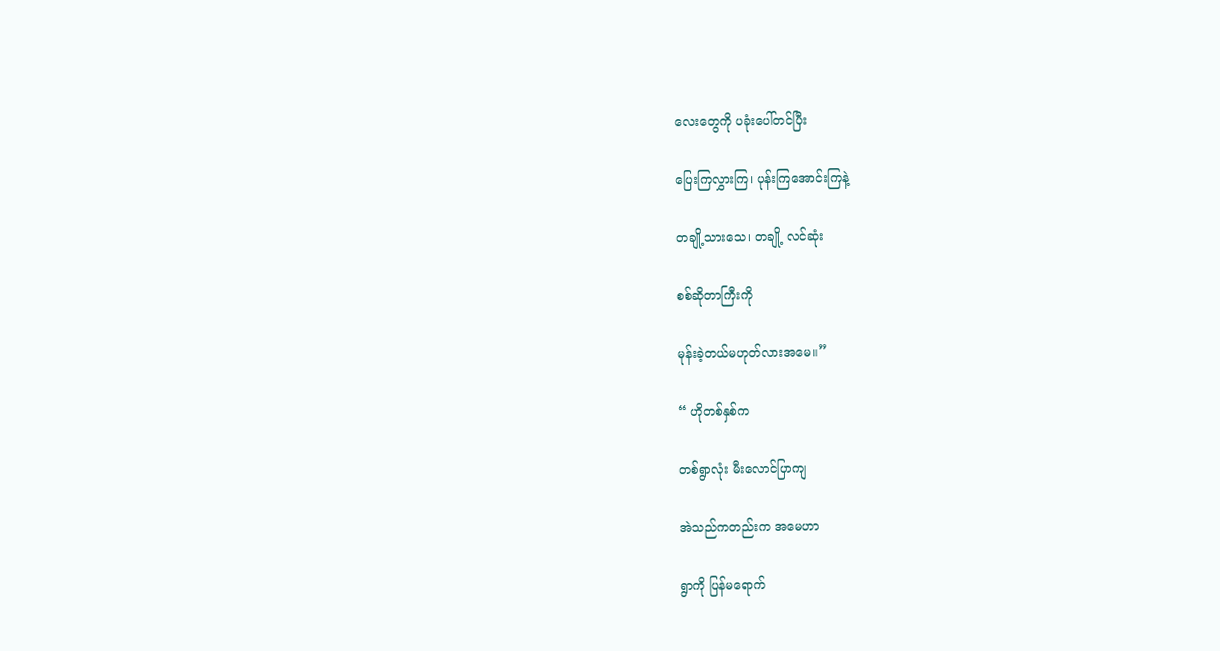လေးတွေကို ပခုံးပေါ်တင်ပြီး

ပြေးကြလွှားကြ၊ ပုန်းကြအောင်းကြနဲ့

တချို့သားသေ၊ တချို့ လင်ဆုံး

စစ်ဆိုတာကြီးကို

မုန်းခဲ့တယ်မဟုတ်လားအမေ။”

“ ဟိုတစ်နှစ်က

တစ်ရွာလုံး မီးလောင်ပြာကျ

အဲသည်ကတည်းက အမေဟာ

ရွာကို ပြန်မရောက်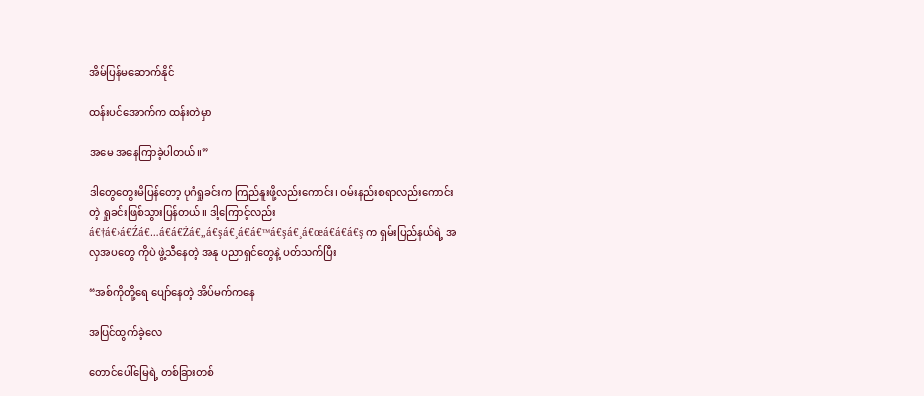အိမ်ပြန်မဆောက်နိုင်

ထန်းပင်အောက်က ထန်းတဲမှာ

အမေ အနေကြာခဲ့ပါတယ်။”

ဒါတွေတွေးမိပြန်တော့ ပုဂံရှုခင်းက ကြည်နူးဖို့လည်းကောင်း၊ ဝမ်းနည်းစရာလည်းကောင်း တဲ့ ရှုခင်းဖြစ်သွားပြန်တယ်။ ဒါ့ကြောင့်လည်း  á€†á€›á€Źá€…á€á€Żá€„á€şá€¸á€á€™á€şá€¸á€œá€á€á€ş က ရှမ်းပြည်နယ်ရဲ့ အလှအပတွေ ကိုပဲ ဖွဲ့သီနေတဲ့ အနု ပညာရှင်တွေနဲ့ ပတ်သက်ပြီး

“အစ်ကိုတို့ရေ ပျော်နေတဲ့ အိပ်မက်ကနေ

အပြင်ထွက်ခဲ့လေ

တောင်ပေါ်မြေရဲ့ တစ်ခြားတစ်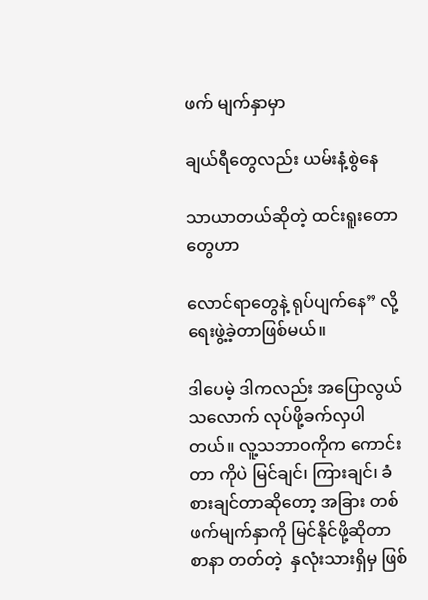ဖက် မျက်နှာမှာ

ချယ်ရီတွေလည်း ယမ်းနံ့စွဲနေ

သာယာတယ်ဆိုတဲ့ ထင်းရူးတောတွေဟာ

လောင်ရာတွေနဲ့ ရုပ်ပျက်နေ” လို့ ရေးဖွဲ့ခဲ့တာဖြစ်မယ်။

ဒါပေမဲ့ ဒါကလည်း အပြောလွယ်သလောက် လုပ်ဖို့ခက်လှပါတယ်။ လူ့သဘာဝကိုက ကောင်းတာ ကိုပဲ မြင်ချင်၊ ကြားချင်၊ ခံစားချင်တာဆိုတော့ အခြား တစ်ဖက်မျက်နှာကို မြင်နိုင်ဖို့ဆိုတာ  စာနာ တတ်တဲ့  နှလုံးသားရှိမှ ဖြစ်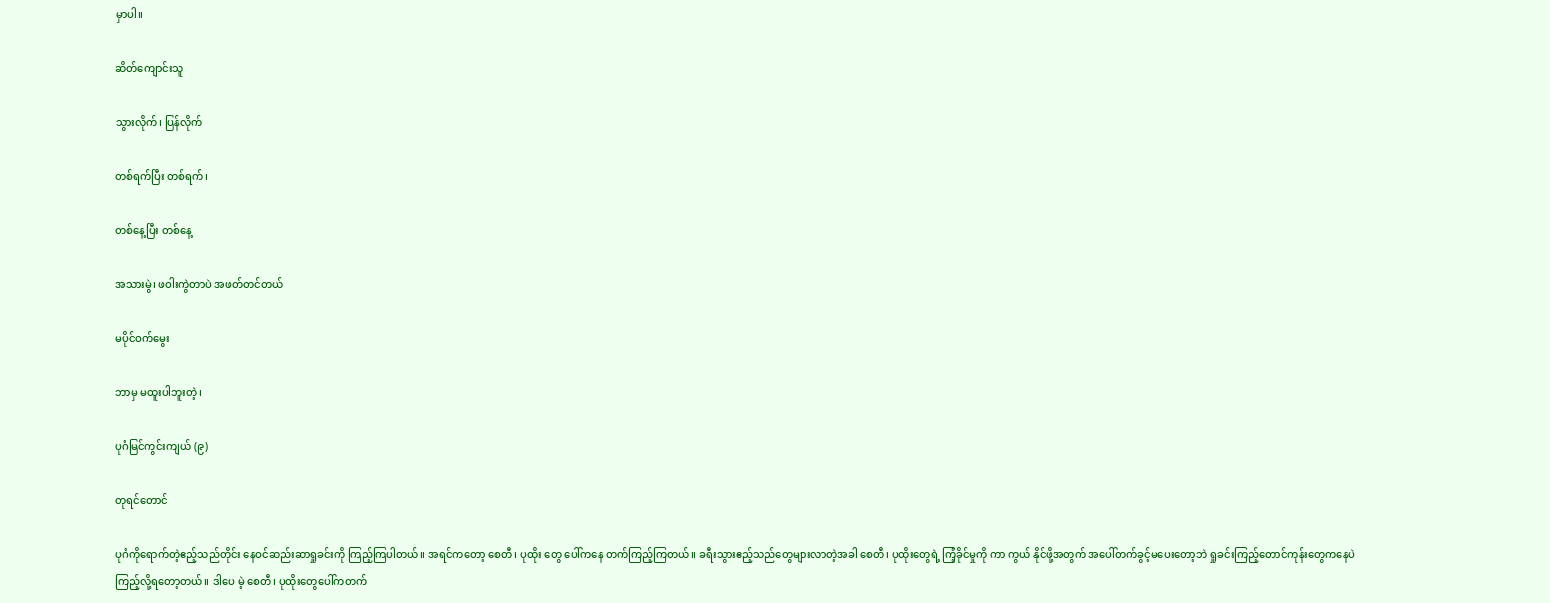မှာပါ။

ဆိတ်ကျောင်းသူ

သွားလိုက်၊ ပြန်လိုက်

တစ်ရက်ပြီး တစ်ရက်၊

တစ်နေ့ပြီး တစ်နေ့

အသားမွဲ၊ ဖဝါးကွဲတာပဲ အဖတ်တင်တယ်

မပိုင်ဝက်မွေး

ဘာမှ မထူးပါဘူးတဲ့၊

ပုဂံမြင်ကွင်းကျယ် (၉)

တုရင်တောင်

ပုဂံကိုရောက်တဲ့ဧည့်သည်တိုင်း နေဝင်ဆည်းဆာရှုခင်းကို ကြည့်ကြပါတယ်။ အရင်ကတော့ စေတီ၊ ပုထိုး တွေ ပေါ်ကနေ တက်ကြည့်ကြတယ်။ ခရီးသွားဧည့်သည်တွေများလာတဲ့အခါ စေတီ၊ ပုထိုးတွေရဲ့ ကြံ့ခိုင်မှုကို ကာ ကွယ် နိုင်ဖို့အတွက် အပေါ်တက်ခွင့်မပေးတော့ဘဲ ရှုခင်းကြည့်တောင်ကုန်းတွေကနေပဲ ကြည့်လို့ရတော့တယ်။ ဒါပေ မဲ့ စေတီ၊ ပုထိုးတွေပေါ်ကတက်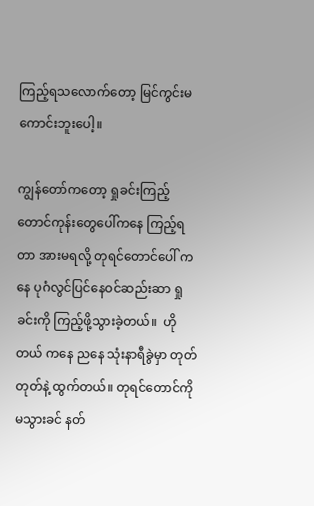ကြည့်ရသလောက်တော့ မြင်ကွင်းမကောင်းဘူးပေါ့။

ကျွန်တော်ကတော့ ရှုခင်းကြည့်တောင်ကုန်းတွေပေါ်ကနေ ကြည့်ရတာ အားမရလို့ တုရင်တောင်ပေါ် ကနေ ပုဂံလွင်ပြင်နေဝင်ဆည်းဆာ ရှုခင်းကို ကြည့်ဖို့သွားခဲ့တယ်။  ဟိုတယ် ကနေ ညနေ သုံးနာရီခွဲမှာ တုတ်တုတ်နဲ့ ထွက်တယ်။ တုရင်တောင်ကို မသွားခင် နတ်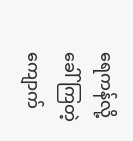ရေကန်လို့ ခေါ်ကြတဲ့ ကျောက်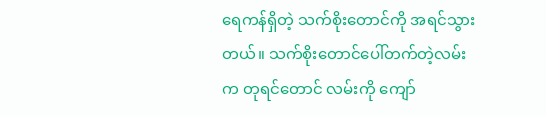ရေကန်ရှိတဲ့ သက်စိုးတောင်ကို အရင်သွားတယ်။ သက်စိုးတောင်ပေါ်တက်တဲ့လမ်းက တုရင်တောင် လမ်းကို ကျော်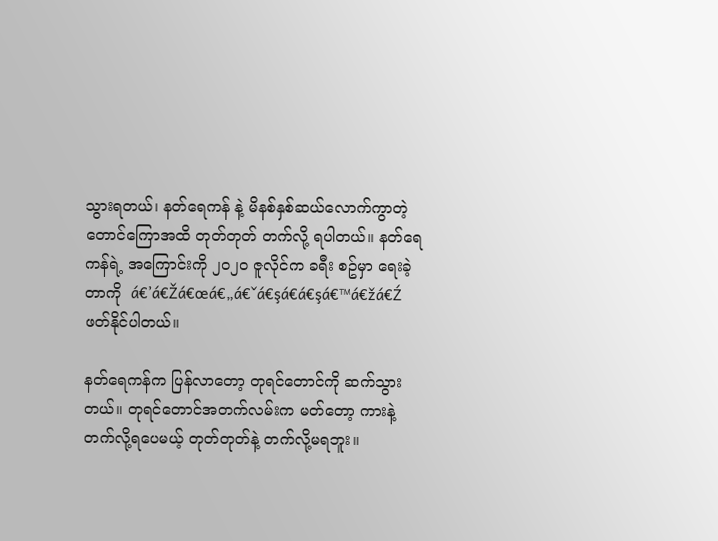သွားရတယ်၊ နတ်ရေကန် နဲ့ မိနစ်နှစ်ဆယ်လောက်ကွာတဲ့ တောင်‌ကြောအထိ တုတ်တုတ် တက်လို့ ရပါတယ်။ နတ်ရေကန်ရဲ့ အကြောင်းကို ၂၀၂၀ ဇူလိုင်က ခရီး စဥ်မှာ ရေးခဲ့တာကို  á€’á€Žá€œá€„á€ˇá€şá€á€şá€™á€žá€Ź ဖတ်နိုင်ပါတယ်။

နတ်ရေကန်က ပြန်လာတော့ တုရင်တောင်ကို ဆက်သွားတယ်။ တုရင်တောင်အတက်လမ်းက မတ်တော့ ကားနဲ့ တက်လို့ရပေမယ့် တုတ်တုတ်နဲ့ တက်လို့မရဘူး။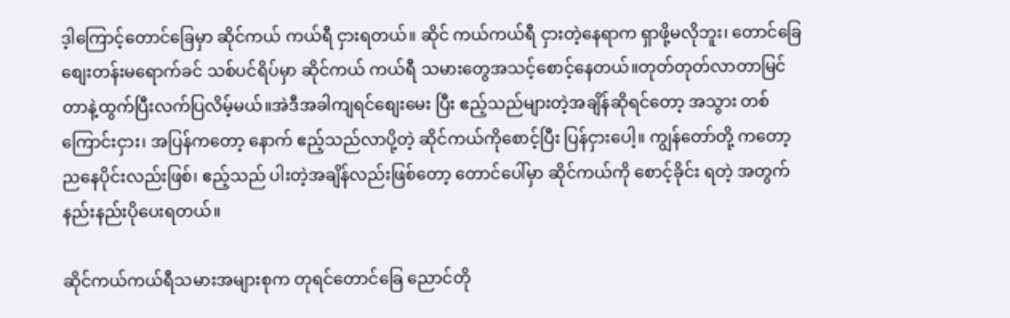ဒ့ါ‌ကြောင့်တောင်ခြေမှာ ဆိုင်ကယ် ကယ်ရီ ငှားရတယ်။ ဆိုင် ကယ်ကယ်ရီ ငှားတဲ့နေရာက ရှာဖို့မလိုဘူး၊ တောင်ခြေစျေးတန်းမရောက်ခင် သစ်ပင်ရိပ်မှာ ဆိုင်ကယ် ကယ်ရီ သမားတွေအသင့်စောင့်နေတယ်။တုတ်တုတ်လာတာမြင်တာနဲ့ထွက်ပြီးလက်ပြလိမ့်မယ်။အဲဒီအခါကျရင်စျေးမေး ပြီး ဧည့်သည်များတဲ့အချိန်ဆိုရင်တော့ အသွား တစ်ကြောင်းငှား၊ အပြန်ကတော့ နောက် ဧည့်သည်လာပို့တဲ့ ဆိုင်ကယ်ကိုစောင့်ပြီး ပြန်ငှားပေါ့။ ကျွန်တော်တို့ ကတော့ ညနေပိုင်းလည်းဖြစ်၊ ဧည့်သည် ပါးတဲ့အချိန်လည်းဖြစ်တော့ တောင်ပေါ်မှာ ဆိုင်ကယ်ကို စောင့်ခိုင်း ရတဲ့ အတွက် နည်းနည်းပိုပေးရတယ်။

ဆိုင်ကယ်ကယ်ရီသမားအများစုက တုရင်တောင်ခြေ ညောင်တို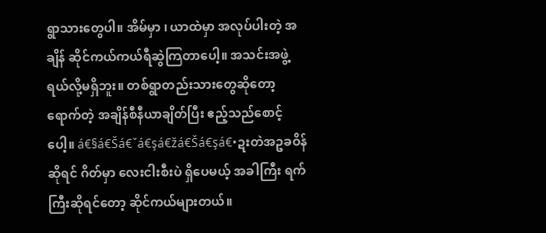ရွာသားတွေပါ။ အိမ်မှာ ၊ ယာထဲမှာ အလုပ်ပါးတဲ့ အချိန် ဆိုင်ကယ်ကယ်ရီဆွဲကြတာပေါ့။ အသင်းအဖွဲ့ရယ်လို့မရှိဘူး။ တစ်ရွာတည်းသားတွေဆိုတော့ ရောက်တဲ့ အချိန်စီနီယာချိတ်ပြီး ဧည့်သည်စောင့်ပေါ့။ á€§á€Šá€ˇá€şá€žá€Šá€şá€•ဍးတဲအဥခဝိန်ဆိုရင် ဂိတ်မှာ လေးငါးစီးပဲ ရှိပေမယ့် အခါကြီး ရက်ကြီးဆိုရင်တော့ ဆိုင်ကယ်များတယ်။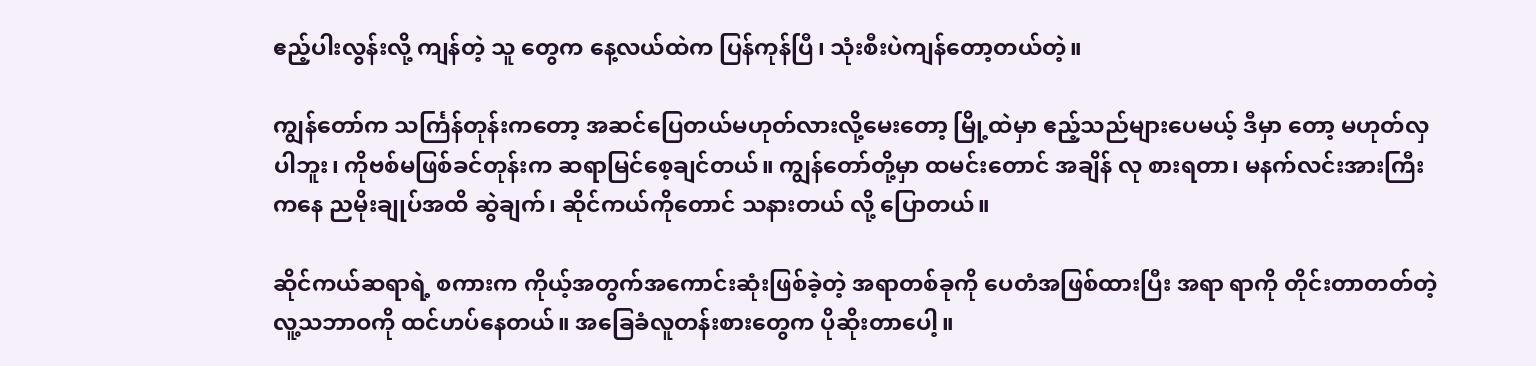ဧည့်ပါးလွန်းလို့ ကျန်တဲ့ သူ တွေက နေ့လယ်ထဲက ပြန်ကုန်ပြီ၊ သုံးစီးပဲကျန်တော့တယ်တဲ့။

ကျွန်တော်က သင်္ကြန်တုန်းကတော့ အဆင်ပြေတယ်မဟုတ်လားလို့မေးတော့ မြို့ထဲမှာ ဧည့်သည်များပေမယ့် ဒီမှာ တော့ မဟုတ်လှပါဘူး၊ ကိုဗစ်မဖြစ်ခင်တုန်းက ဆရာမြင်စေ့ချင်တယ်။ ကျွန်တော်တို့မှာ ထမင်းတောင် အချိန် လု စားရတာ၊ မနက်လင်းအားကြီးကနေ ညမိုးချုပ်အထိ ဆွဲချက်၊ ဆိုင်ကယ်ကိုတောင် သနားတယ် လို့ ပြောတယ်။

ဆိုင်ကယ်ဆရာရဲ့ စကားက ကိုယ့်အတွက်အကောင်းဆုံးဖြစ်ခဲ့တဲ့ အရာတစ်ခုကို ပေတံအဖြစ်ထားပြီး အရာ ရာကို တိုင်းတာတတ်တဲ့ လူ့သဘာဝကို ထင်ဟပ်နေတယ်။ အခြေခံလူတန်းစားတွေက ပိုဆိုးတာပေါ့။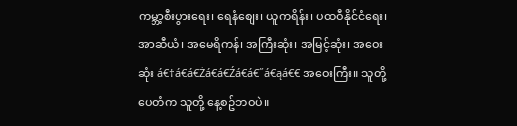ကမ္ဘာ့စီးပွား‌ရေး၊ ရေနံစျေး၊ ယူကရိန်း၊ ပထဝီနိုင်ငံရေး၊ အာဆီယံ၊ အမေရိကန်၊ အကြီးဆုံး၊ အမြင့်ဆုံး၊ အဝေးဆုံး á€†á€á€Żá€á€Źá€á€˝á€ąá€€ အဝေးကြီး။ သူတို့ပေတံက သူတို့ နေ့စဥ်ဘဝပဲ။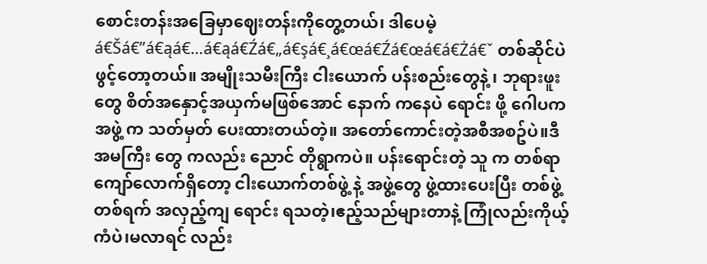စောင်းတန်းအခြေမှာဈေးတန်းကိုတွေ့တယ်၊ ဒါပေမဲ့ á€Šá€”á€ąá€…á€ąá€Źá€„á€şá€¸á€œá€Źá€œá€á€Żá€ˇ တစ်ဆိုင်ပဲ ဖွင့်တော့တယ်။ အမျိုးသမီးကြီး ငါးယောက် ပန်းစည်းတွေနဲ့ ၊ ဘုရားဖူးတွေ စိတ်အနှောင့်အယှက်မဖြစ်အောင် နောက် ကနေပဲ ရောင်း ဖို့ ဂေါပကအဖွဲ့ က သတ်မှတ် ပေးထားတယ်တဲ့။ အတော်ကောင်းတဲ့အစီအစဥ်ပဲ။ဒီအမကြီး တွေ ကလည်း ညောင် တိုရွာကပဲ။ ပန်းရောင်းတဲ့ သူ က တစ်ရာကျော်လောက်ရှိတော့ ငါးယောက်တစ်ဖွဲ့ နဲ့ အဖွဲ့တွေ ဖွဲ့ထားပေးပြီး တစ်ဖွဲ့ တစ်ရက် အလှည့်ကျ ရောင်း ရသတဲ့၊ဧည့်သည်များတာနဲ့ ကြုံလည်းကိုယ့်ကံပဲ၊မလာရင် လည်း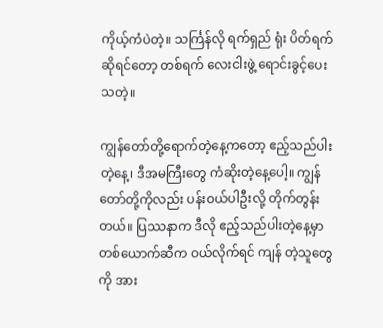ကိုယ့်ကံပဲတဲ့။ သင်္ကြန်လို ရက်ရှည် ရုံး ပိတ်ရက် ဆိုရင်တော့ တစ်ရက် လေးငါးဖွဲ့ ရောင်းခွင့်ပေးသတဲ့။

ကျွန်တော်တို့ရောက်တဲ့နေ့ကတော့ ဧည့်သည်ပါးတဲ့နေ့၊ ဒီအမကြီးတွေ ကံဆိုးတဲ့နေ့ပေါ့။ ကျွန်တော်တို့ကိုလည်း ပန်းဝယ်ပါဦးလို့ တိုက်တွန်းတယ်။ ပြဿနာက ဒီလို ဧည့်သည်ပါးတဲ့နေ့မှာ တစ်ယောက်ဆီက ဝယ်လိုက်ရင် ကျန် တဲ့သူတွေကို အား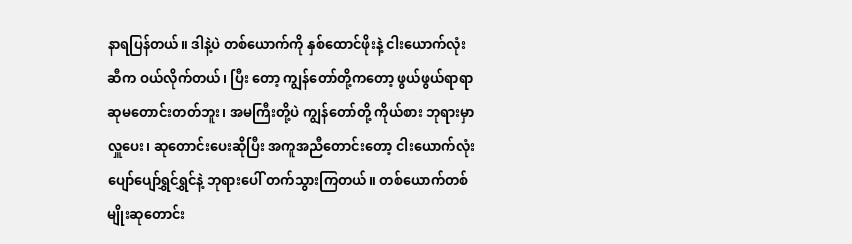နာရပြန်တယ်။ ဒါနဲ့ပဲ တစ်ယောက်ကို နှစ်ထောင်ဖိုးနဲ့ ငါးယောက်လုံးဆီက ဝယ်လိုက်တယ်၊ ပြီး တော့ ကျွန်တော်တို့က‌တော့ ဖွယ်ဖွယ်ရာရာ ဆုမတောင်းတတ်ဘူး၊ အမကြီးတို့ပဲ ကျွန်တော်တို့ ကိုယ်စား ဘုရားမှာ လှူပေး၊ ဆုတောင်းပေးဆိုပြီး အကူအညီတောင်းတော့ ငါးယောက်လုံး ပျော်ပျော်ရွှင်ရွှင်နဲ့ ဘုရားပေါ် တက်သွားကြတယ်။ တစ်ယောက်တစ်မျိုးဆုတောင်း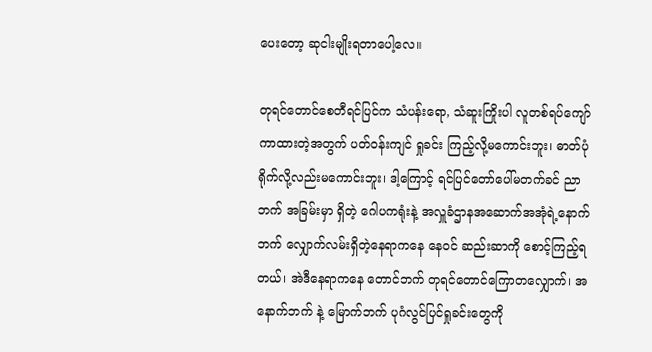ပေးတော့ ဆုငါးမျိုးရတာပေါ့လေ။

တုရင်တောင်စေတီရင်ပြင်က သံပန်းရော, သံဆူးကြိုးပါ လူတစ်ရပ်ကျော်ကာထားတဲ့အတွက် ပတ်ဝန်းကျင် ရှုခင်း ကြည့်လို့မကောင်းဘူး၊ ဓာတ်ပုံရိုက်လို့လည်းမကောင်းဘူး၊ ဒါ့ကြောင့် ရင်ပြင်တော်ပေါ်မတက်ခင် ညာဘက် အခြမ်းမှာ ရှိတဲ့ ဂေါပကရုံးနဲ့ အလှူခံဌာနအဆောက်အအုံရဲ့နောက်ဘက် လျှောက်လမ်းရှိတဲ့နေရာကနေ နေဝင် ဆည်းဆာကို စောင့်ကြည့်ရတယ်၊ အဲဒီနေရာကနေ တောင်ဘက် တုရင်တောင်ကြောတလျှောက်၊ အနောက်ဘက် နဲ့ မြောက်ဘက် ပုဂံလွင်ပြင်ရှုခင်းတွေကို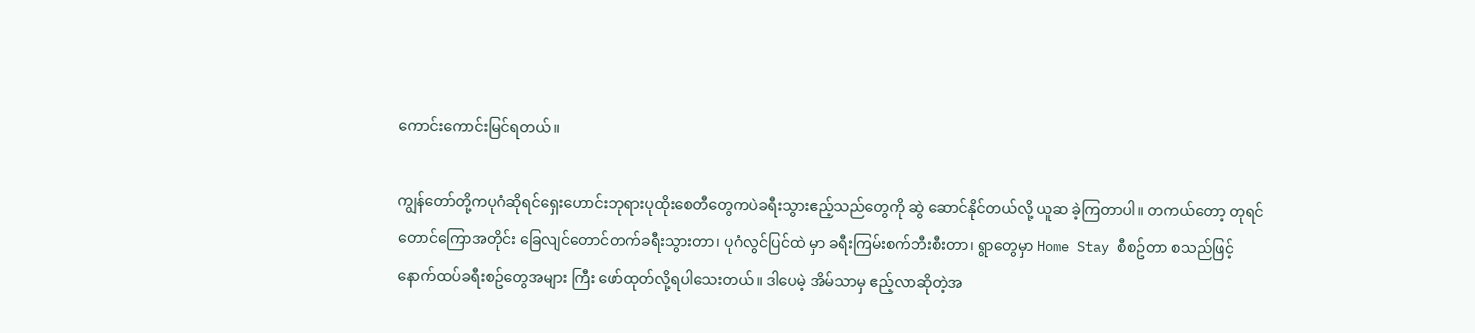ကောင်းကောင်းမြင်ရတယ်။

ကျွန်တော်တို့ကပုဂံဆိုရင်ရှေးဟောင်းဘုရားပုထိုးစေတီတွေကပဲခရီးသွားဧည့်သည်တွေကို ဆွဲ ဆောင်နိုင်တယ်လို့ ယူဆ ခဲ့ကြတာပါ။ တကယ်တော့ တုရင်တောင်‌ကြောအတိုင်း ခြေလျင်တောင်တက်ခရီးသွားတာ၊ ပုဂံလွင်ပြင်ထဲ မှာ ခရီးကြမ်းစက်ဘီးစီးတာ၊ ရွာတွေမှာ Home Stay စီစဥ်တာ စသည်ဖြင့် နောက်ထပ်ခရီးစဥ်တွေအများ ကြီး ဖော်ထုတ်လို့ရပါသေးတယ်။ ဒါပေမဲ့ အိမ်သာမှ ဧည့်လာဆိုတဲ့အ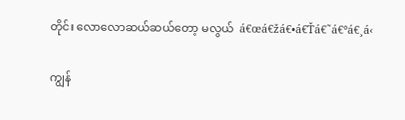တိုင်း လောလောဆယ်ဆယ်တော့ မလွယ်  á€œá€žá€•á€Ťá€˜á€°á€¸á‹

ကျွန်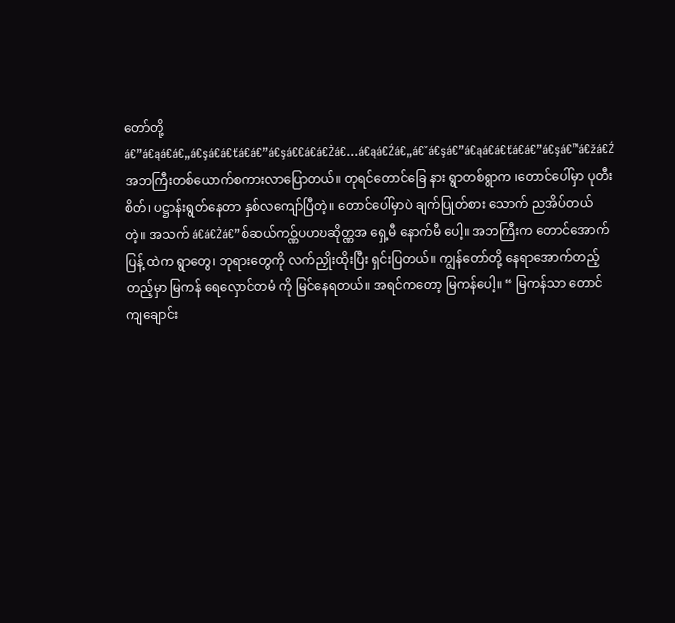တော်တို့  á€”á€ąá€á€„á€şá€á€ťá€á€”á€şá€€á€á€Żá€…á€ąá€Źá€„á€ˇá€şá€”á€ąá€á€ťá€á€”á€şá€™á€žá€Ź အဘကြီးတစ်ယောက်စကားလာပြောတယ်။ တုရင်တောင်ခြေ နား ရွာတစ်ရွာက ၊တောင်ပေါ်မှာ ပုတီးစိတ်၊ ပဋ္ဌာန်းရွတ်နေတာ နှစ်လကျော်ပြီတဲ့။ တောင်ပေါ်မှာပဲ ချက်ပြုတ်စား သောက် ညအိပ်တယ်တဲ့။ အသက် á€á€Żá€”စ်ဆယ်ကဝ္ဏ်ပဟဎဆိုတ္ဏအ ရှေ့မီ နောက်မီ ပေါ့။ အဘကြီးက တောင်‌အောက် ပြန့် ထဲက ရွာတွေ၊ ဘုရားတွေကို လက်ညှိုးထိုးပြီး ရှင်းပြတယ်။ ကျွန်တော်တို့ နေရာအောက်တည့်တည့်မှာ မြကန် ရေလှောင်တမံ ကို မြင်နေရတယ်။ အရင်ကတော့ မြကန်ပေါ့။ “ မြကန်သာ တောင်ကျချောင်း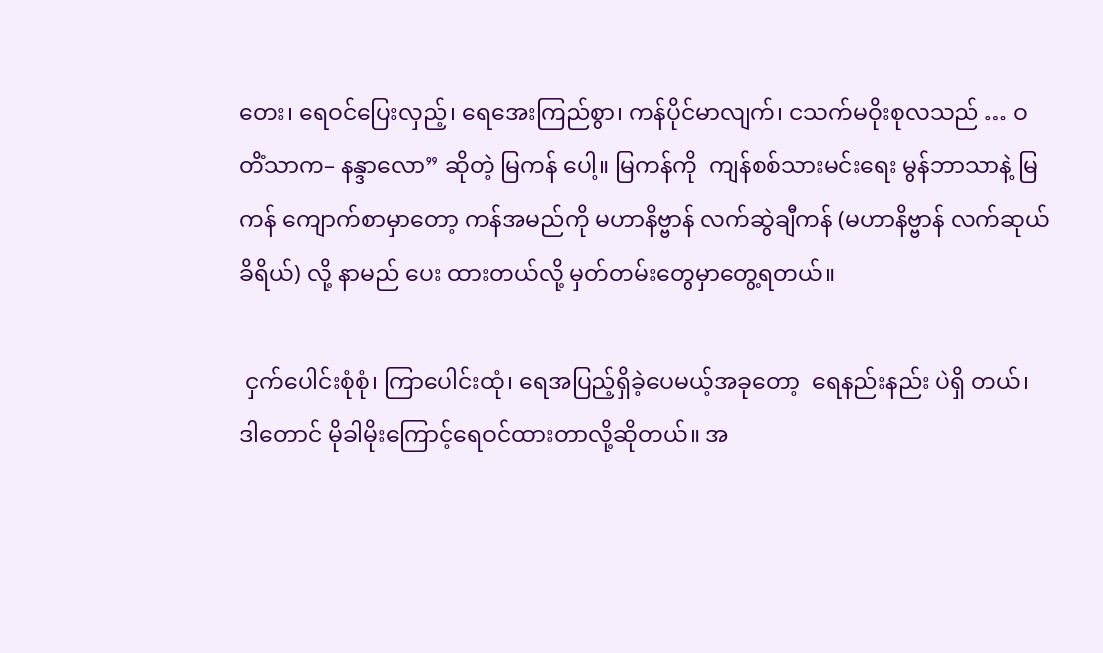တေး၊ ရေဝင်ပြေးလှည့်၊ ရေအေးကြည်စွာ၊ ကန်ပိုင်မာလျက်၊ ငသက်မဝိုးစုလသည် … ဝတိံသာက– နန္ဒာလော” ဆိုတဲ့ မြကန် ပေါ့။ မြကန်ကို  ကျန်စစ်သားမင်းရေး မွန်ဘာသာနဲ့ မြကန် ကျောက်စာမှာတော့ ကန်အမည်ကို မဟာနိဗ္ဗာန် လက်ဆွဲချီကန် (မဟာနိဗ္ဗာန် လက်ဆုယ်ခိရိယ်) လို့ နာမည် ပေး ထားတယ်လို့ မှတ်တမ်းတွေမှာတွေ့ရတယ်။

 ငှက်ပေါင်းစုံစုံ၊ ကြာပေါင်းထုံ၊ ရေအပြည့်ရှိခဲ့ပေမယ့်အခုတော့  ရေနည်းနည်း ပဲရှိ တယ်၊ ဒါတောင် မိုခါမိုးကြောင့်ရေဝင်ထားတာလို့ဆိုတယ်။ အ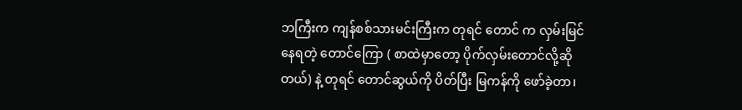ဘကြီးက ကျန်စစ်သားမင်းကြီးက တုရင် တောင် က လှမ်းမြင်နေရတဲ့ တောင်‌ကြော ( စာထဲမှာတော့ ပိုက်လှမ်းတောင်လို့ဆိုတယ်) နဲ့ တုရင် တောင်ဆွယ်ကို ပိတ်ပြီး မြကန်ကို ဖော်ခဲ့တာ၊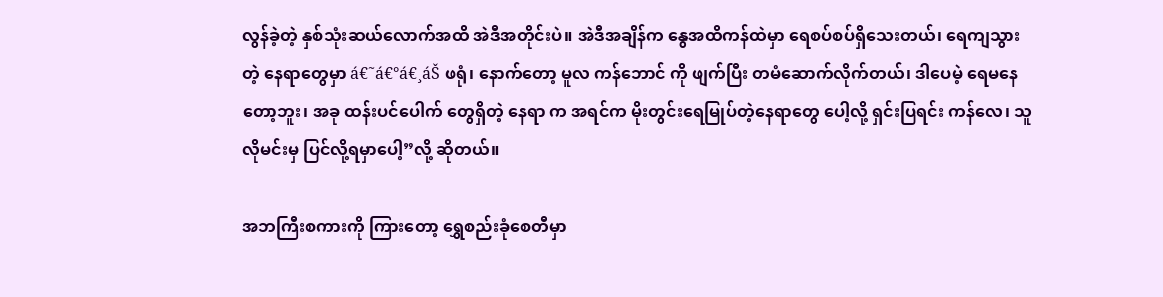လွန်ခဲ့တဲ့ နှစ်သုံးဆယ်လောက်အထိ အဲဒီအတိုင်းပဲ။ အဲဒီအချိန်က ‌နွေအထိကန်ထဲမှာ ရေစပ်စပ်ရှိသေးတယ်၊ ရေကျသွားတဲ့ နေရာတွေမှာ á€˜á€°á€¸áŠ ဖရုံ၊ နောက်တော့ မူလ ကန်ဘောင် ကို ဖျက်ပြီး တမံဆောက်လိုက်တယ်၊ ဒါပေမဲ့ ရေမနေတော့ဘူး၊ အခု ထန်းပင်ပေါက် တွေရှိတဲ့ နေရာ က အရင်က မိုးတွင်းရေမြုပ်တဲ့နေရာတွေ ပေါ့လို့ ရှင်းပြရင်း ကန်လေ၊ သူလိုမင်းမှ ပြင်လို့ရမှာပေါ့”လို့ ဆိုတယ်။

အဘကြီးစကားကို ကြားတော့ ရွှေစည်းခုံစေတီမှာ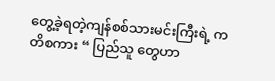တွေ့ခဲ့ရတဲ့ကျန်စစ်သားမင်းကြီးရဲ့ ကတိစကား “ ပြည်သူ တွေဟာ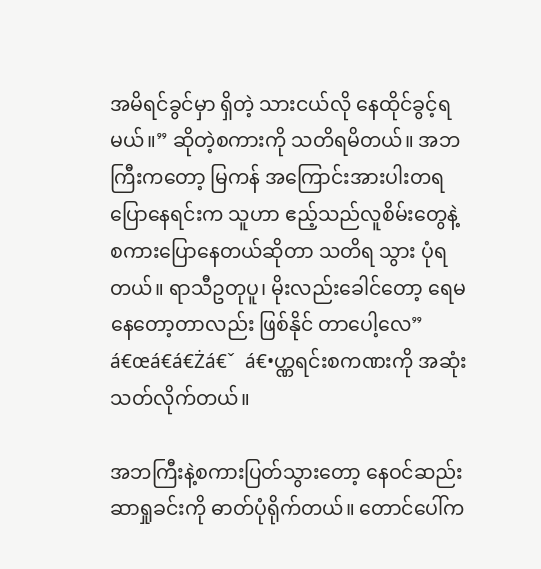အမိရင်ခွင်မှာ ရှိတဲ့ သားငယ်လို နေထိုင်ခွင့်ရမယ်။” ဆိုတဲ့စကားကို သတိရမိတယ်။ အဘကြီးကတော့ မြကန် အကြောင်းအားပါးတရပြောနေရင်းက သူဟာ ဧည့်သည်လူစိမ်းတွေနဲ့ စကားပြောနေတယ်ဆိုတာ သတိရ သွား ပုံရတယ်။ ရာသီဥတုပူ၊ မိုးလည်းခေါင်တော့ ရေမနေတော့တာလည်း ဖြစ်နိုင် တာပေါ့လေ” á€œá€á€Żá€ˇ  á€•ဟ္ဏရင်းစကဏးကို အဆုံးသတ်လိုက်တယ်။

အဘကြီးနဲ့စကားပြတ်သွားတော့ နေဝင်ဆည်းဆာရှုခင်းကို ဓာတ်ပုံရိုက်တယ်။ တောင်‌ပေါ်က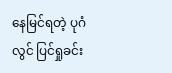နေမြင်ရတဲ့ ပုဂံ လွင် ပြင်ရှုခင်း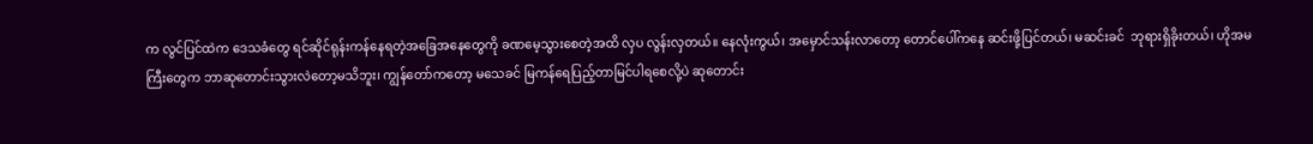က လွင်ပြင်ထဲက ဒေသခံတွေ ရင်ဆိုင်ရုန်းကန်နေရတဲ့အခြေအနေတွေကို ခဏမေ့သွားစေတဲ့အထိ လှပ လွန်းလှတယ်။ နေလုံးကွယ်၊ အမှောင်သန်းလာတော့ တောင်ပေါ်ကနေ ဆင်းဖို့ပြင်တယ်၊ မဆင်းခင်  ဘုရားရှိခိုးတယ်၊ ဟိုအမကြီးတွေက ဘာဆုတောင်းသွားလဲတော့မသိဘူး၊ ကျွန်တော်ကတော့ မသေခင် မြကန်ရေပြည့်တာမြင်ပါရစေလို့ပဲ ဆုတောင်း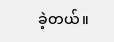ခဲ့တယ်။